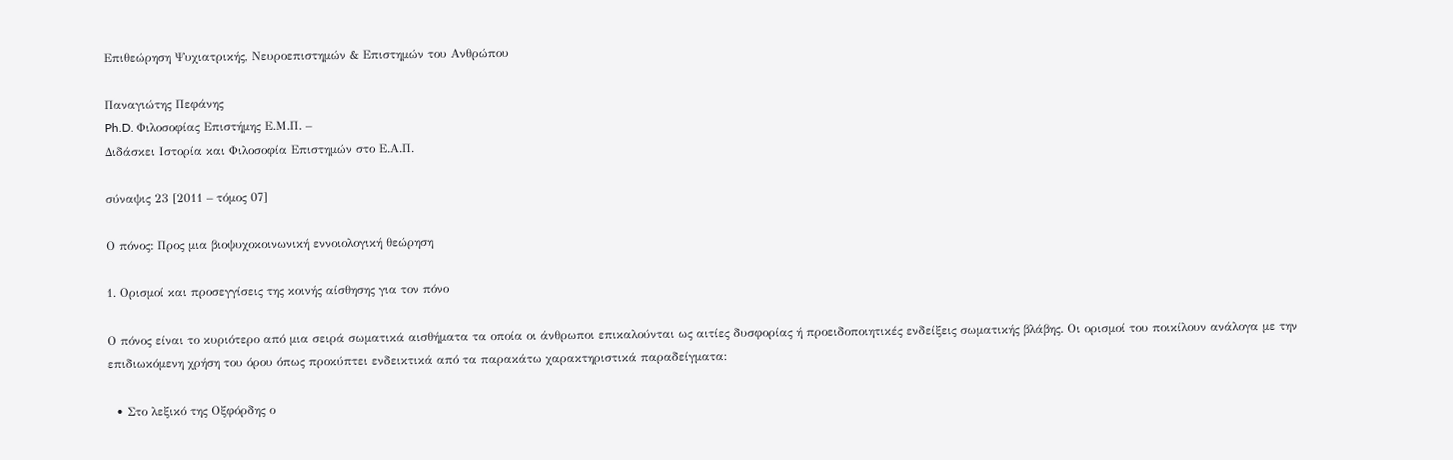Επιθεώρηση Ψυχιατρικής, Νευροεπιστημών & Επιστημών του Ανθρώπου

Παναγιώτης Πεφάνης
Ph.D. Φιλοσοφίας Επιστήμης Ε.Μ.Π. –
Διδάσκει Ιστορία και Φιλοσοφία Επιστημών στο Ε.Α.Π.

σύναψις 23 [2011 – τόμος 07]

Ο πόνος: Προς μια βιοψυχοκοινωνική εννοιολογική θεώρηση

1. Ορισμοί και προσεγγίσεις της κοινής αίσθησης για τον πόνο

Ο πόνος είναι το κυριότερο από μια σειρά σωματικά αισθήματα τα οποία οι άνθρωποι επικαλούνται ως αιτίες δυσφορίας ή προειδοποιητικές ενδείξεις σωματικής βλάβης. Οι ορισμοί του ποικίλουν ανάλογα με την επιδιωκόμενη χρήση του όρου όπως προκύπτει ενδεικτικά από τα παρακάτω χαρακτηριστικά παραδείγματα:

  • Στο λεξικό της Οξφόρδης ο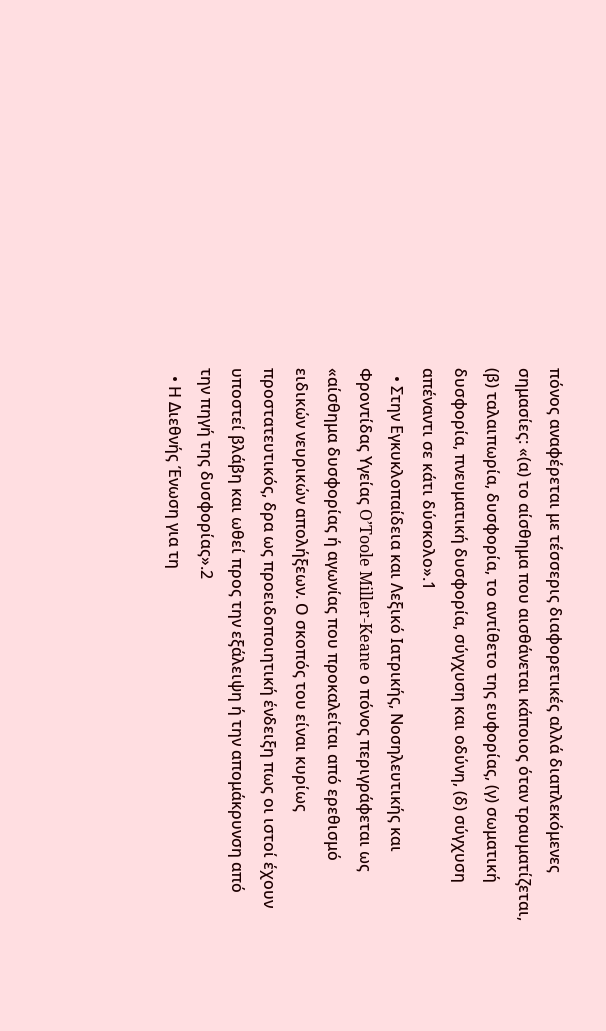πόνος αναφέρεται με τέσσερις διαφορετικές αλλά διαπλεκόμενες σημασίες: «(α) το αίσθημα που αισθάνεται κάποιος όταν τραυματίζεται, (β) ταλαιπωρία, δυσφορία, το αντίθετο της ευφορίας, (γ) σωματική δυσφορία, πνευματική δυσφορία, σύγχυση και οδύνη, (δ) σύγχυση απέναντι σε κάτι δύσκολο».1
  • Στην Εγκυκλοπαίδεια και Λεξικό Ιατρικής, Νοσηλευτικής και Φροντίδας Υγείας O’Toole Miller-Keane ο πόνος περιγράφεται ως «αίσθημα δυσφορίας ή αγωνίας που προκαλείται από ερεθισμό ειδικών νευρικών απολήξεων. Ο σκοπός του είναι κυρίως προστατευτικός, δρα ως προειδοποιητική ένδειξη πως οι ιστοί έχουν υποστεί βλάβη και ωθεί προς την εξάλειψη ή την απομάκρυνση από την πηγή της δυσφορίας».2
  • Η Διεθνής Ένωση για τη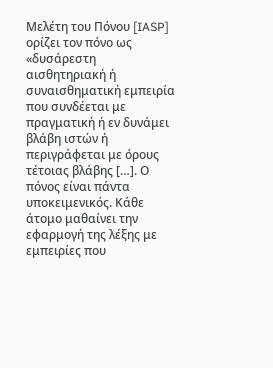Μελέτη του Πόνου [IASP] ορίζει τον πόνο ως «δυσάρεστη αισθητηριακή ή συναισθηματική εμπειρία που συνδέεται με πραγματική ή εν δυνάμει βλάβη ιστών ή περιγράφεται με όρους τέτοιας βλάβης […]. Ο πόνος είναι πάντα υποκειμενικός. Κάθε άτομο μαθαίνει την εφαρμογή της λέξης με εμπειρίες που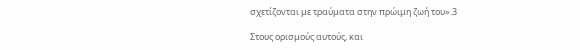σχετίζονται με τραύματα στην πρώιμη ζωή του».3

Στους ορισμούς αυτούς, και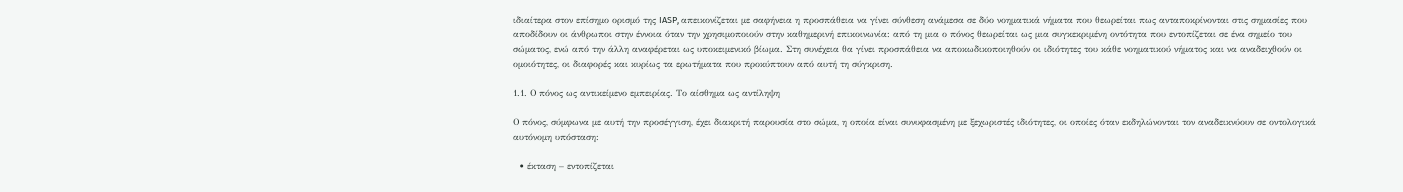ιδιαίτερα στον επίσημο ορισμό της IASP, απεικονίζεται με σαφήνεια η προσπάθεια να γίνει σύνθεση ανάμεσα σε δύο νοηματικά νήματα που θεωρείται πως ανταποκρίνονται στις σημασίες που αποδίδουν οι άνθρωποι στην έννοια όταν την χρησιμοποιούν στην καθημερινή επικοινωνία: από τη μια ο πόνος θεωρείται ως μια συγκεκριμένη οντότητα που εντοπίζεται σε ένα σημείο του σώματος, ενώ από την άλλη αναφέρεται ως υποκειμενικό βίωμα. Στη συνέχεια θα γίνει προσπάθεια να αποκωδικοποιηθούν οι ιδιότητες του κάθε νοηματικού νήματος και να αναδειχθούν οι ομοιότητες, οι διαφορές και κυρίως τα ερωτήματα που προκύπτουν από αυτή τη σύγκριση.

1.1. Ο πόνος ως αντικείμενο εμπειρίας. Το αίσθημα ως αντίληψη

Ο πόνος, σύμφωνα με αυτή την προσέγγιση, έχει διακριτή παρουσία στο σώμα, η οποία είναι συνυφασμένη με ξεχωριστές ιδιότητες, οι οποίες όταν εκδηλώνονται τον αναδεικνύουν σε οντολογικά αυτόνομη υπόσταση:

  • έκταση – εντοπίζεται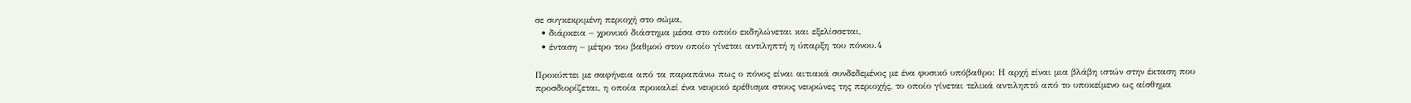σε συγκεκριμένη περιοχή στο σώμα,
  • διάρκεια – χρονικό διάστημα μέσα στο οποίο εκδηλώνεται και εξελίσσεται,
  • ένταση – μέτρο του βαθμού στον οποίο γίνεται αντιληπτή η ύπαρξη του πόνου.4

Προκύπτει με σαφήνεια από τα παραπάνω πως ο πόνος είναι αιτιακά συνδεδεμένος με ένα φυσικό υπόβαθρο: Η αρχή είναι μια βλάβη ιστών στην έκταση που προσδιορίζεται, η οποία προκαλεί ένα νευρικό ερέθισμα στους νευρώνες της περιοχής, το οποίο γίνεται τελικά αντιληπτό από το υποκείμενο ως αίσθημα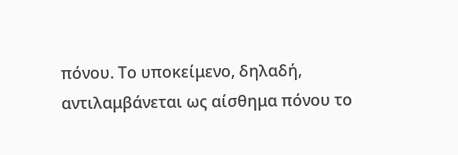πόνου. Το υποκείμενο, δηλαδή, αντιλαμβάνεται ως αίσθημα πόνου το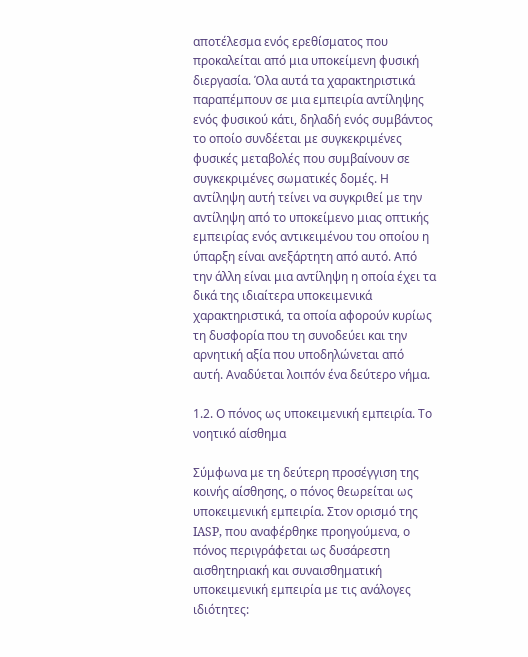αποτέλεσμα ενός ερεθίσματος που προκαλείται από μια υποκείμενη φυσική διεργασία. Όλα αυτά τα χαρακτηριστικά παραπέμπουν σε μια εμπειρία αντίληψης ενός φυσικού κάτι, δηλαδή ενός συμβάντος το οποίο συνδέεται με συγκεκριμένες φυσικές μεταβολές που συμβαίνουν σε συγκεκριμένες σωματικές δομές. Η αντίληψη αυτή τείνει να συγκριθεί με την αντίληψη από το υποκείμενο μιας οπτικής εμπειρίας ενός αντικειμένου του οποίου η ύπαρξη είναι ανεξάρτητη από αυτό. Από την άλλη είναι μια αντίληψη η οποία έχει τα δικά της ιδιαίτερα υποκειμενικά χαρακτηριστικά, τα οποία αφορούν κυρίως τη δυσφορία που τη συνοδεύει και την αρνητική αξία που υποδηλώνεται από αυτή. Αναδύεται λοιπόν ένα δεύτερο νήμα.

1.2. Ο πόνος ως υποκειμενική εμπειρία. Το νοητικό αίσθημα

Σύμφωνα με τη δεύτερη προσέγγιση της κοινής αίσθησης, ο πόνος θεωρείται ως υποκειμενική εμπειρία. Στον ορισμό της IASP, που αναφέρθηκε προηγούμενα, ο πόνος περιγράφεται ως δυσάρεστη αισθητηριακή και συναισθηματική υποκειμενική εμπειρία με τις ανάλογες ιδιότητες: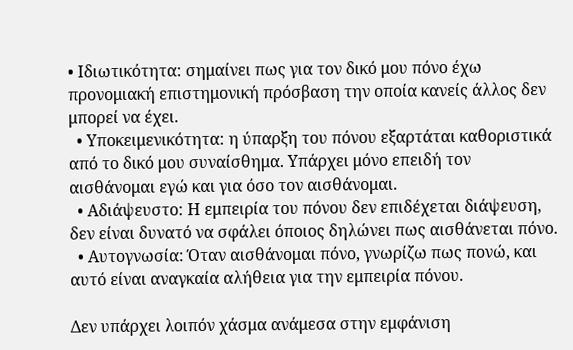• Ιδιωτικότητα: σημαίνει πως για τον δικό μου πόνο έχω προνομιακή επιστημονική πρόσβαση την οποία κανείς άλλος δεν μπορεί να έχει.
  • Υποκειμενικότητα: η ύπαρξη του πόνου εξαρτάται καθοριστικά από το δικό μου συναίσθημα. Υπάρχει μόνο επειδή τον αισθάνομαι εγώ και για όσο τον αισθάνομαι.
  • Αδιάψευστο: Η εμπειρία του πόνου δεν επιδέχεται διάψευση, δεν είναι δυνατό να σφάλει όποιος δηλώνει πως αισθάνεται πόνο.
  • Αυτογνωσία: Όταν αισθάνομαι πόνο, γνωρίζω πως πονώ, και αυτό είναι αναγκαία αλήθεια για την εμπειρία πόνου.

Δεν υπάρχει λοιπόν χάσμα ανάμεσα στην εμφάνιση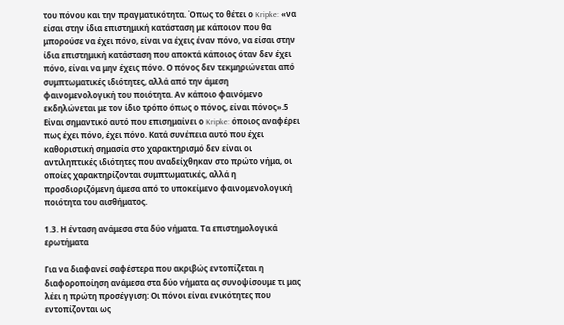του πόνου και την πραγματικότητα. Όπως το θέτει ο Kripke: «να είσαι στην ίδια επιστημική κατάσταση με κάποιον που θα μπορούσε να έχει πόνο, είναι να έχεις έναν πόνο, να είσαι στην ίδια επιστημική κατάσταση που αποκτά κάποιος όταν δεν έχει πόνο, είναι να μην έχεις πόνο. Ο πόνος δεν τεκμηριώνεται από συμπτωματικές ιδιότητες, αλλά από την άμεση φαινομενολογική του ποιότητα. Αν κάποιο φαινόμενο εκδηλώνεται με τον ίδιο τρόπο όπως ο πόνος, είναι πόνος».5 Είναι σημαντικό αυτό που επισημαίνει ο Kripke: όποιος αναφέρει πως έχει πόνο, έχει πόνο. Κατά συνέπεια αυτό που έχει καθοριστική σημασία στο χαρακτηρισμό δεν είναι οι αντιληπτικές ιδιότητες που αναδείχθηκαν στο πρώτο νήμα, οι οποίες χαρακτηρίζονται συμπτωματικές, αλλά η προσδιοριζόμενη άμεσα από το υποκείμενο φαινομενολογική ποιότητα του αισθήματος.

1.3. Η ένταση ανάμεσα στα δύο νήματα. Τα επιστημολογικά ερωτήματα

Για να διαφανεί σαφέστερα που ακριβώς εντοπίζεται η διαφοροποίηση ανάμεσα στα δύο νήματα ας συνοψίσουμε τι μας λέει η πρώτη προσέγγιση: Οι πόνοι είναι ενικότητες που εντοπίζονται ως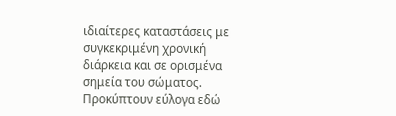ιδιαίτερες καταστάσεις με συγκεκριμένη χρονική διάρκεια και σε ορισμένα σημεία του σώματος. Προκύπτουν εύλογα εδώ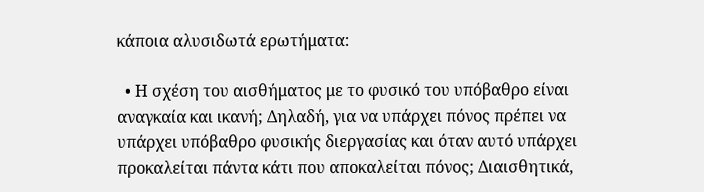κάποια αλυσιδωτά ερωτήματα:

  • Η σχέση του αισθήματος με το φυσικό του υπόβαθρο είναι αναγκαία και ικανή; Δηλαδή, για να υπάρχει πόνος πρέπει να υπάρχει υπόβαθρο φυσικής διεργασίας και όταν αυτό υπάρχει προκαλείται πάντα κάτι που αποκαλείται πόνος; Διαισθητικά,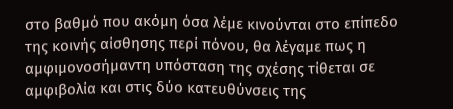στο βαθμό που ακόμη όσα λέμε κινούνται στο επίπεδο της κοινής αίσθησης περί πόνου, θα λέγαμε πως η αμφιμονοσήμαντη υπόσταση της σχέσης τίθεται σε αμφιβολία και στις δύο κατευθύνσεις της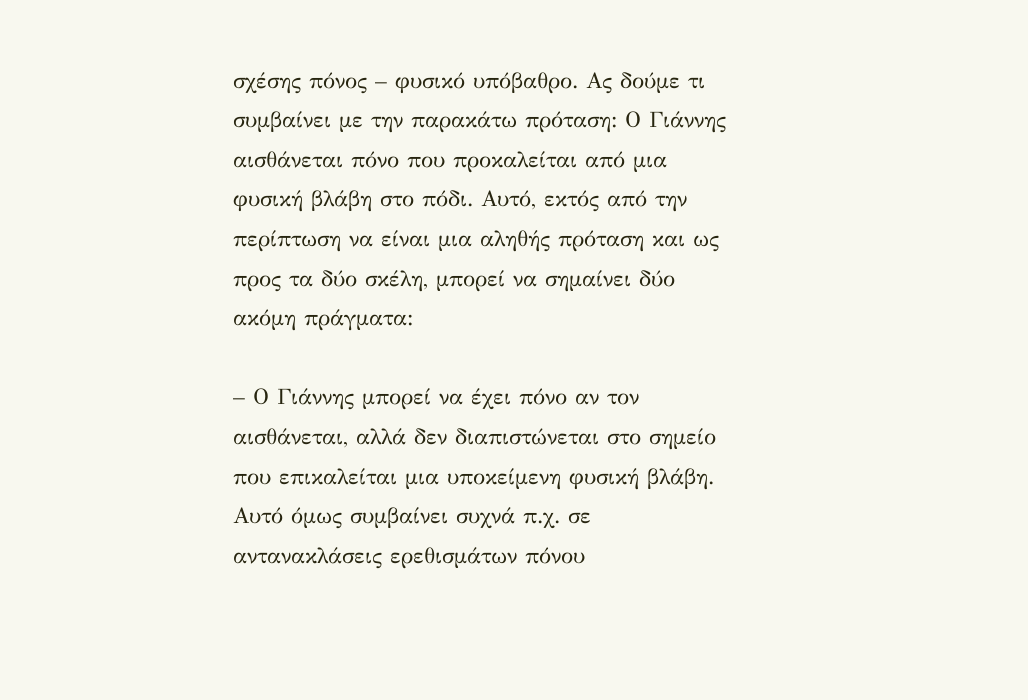σχέσης πόνος – φυσικό υπόβαθρο. Ας δούμε τι συμβαίνει με την παρακάτω πρόταση: Ο Γιάννης αισθάνεται πόνο που προκαλείται από μια φυσική βλάβη στο πόδι. Αυτό, εκτός από την περίπτωση να είναι μια αληθής πρόταση και ως προς τα δύο σκέλη, μπορεί να σημαίνει δύο ακόμη πράγματα:

– Ο Γιάννης μπορεί να έχει πόνο αν τον αισθάνεται, αλλά δεν διαπιστώνεται στο σημείο που επικαλείται μια υποκείμενη φυσική βλάβη. Αυτό όμως συμβαίνει συχνά π.χ. σε αντανακλάσεις ερεθισμάτων πόνου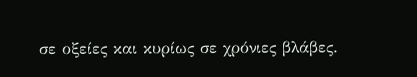σε οξείες και κυρίως σε χρόνιες βλάβες.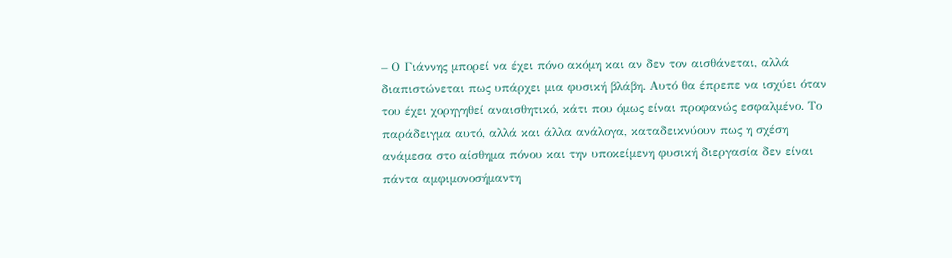– Ο Γιάννης μπορεί να έχει πόνο ακόμη και αν δεν τον αισθάνεται, αλλά διαπιστώνεται πως υπάρχει μια φυσική βλάβη. Αυτό θα έπρεπε να ισχύει όταν του έχει χορηγηθεί αναισθητικό, κάτι που όμως είναι προφανώς εσφαλμένο. Το παράδειγμα αυτό, αλλά και άλλα ανάλογα, καταδεικνύουν πως η σχέση ανάμεσα στο αίσθημα πόνου και την υποκείμενη φυσική διεργασία δεν είναι πάντα αμφιμονοσήμαντη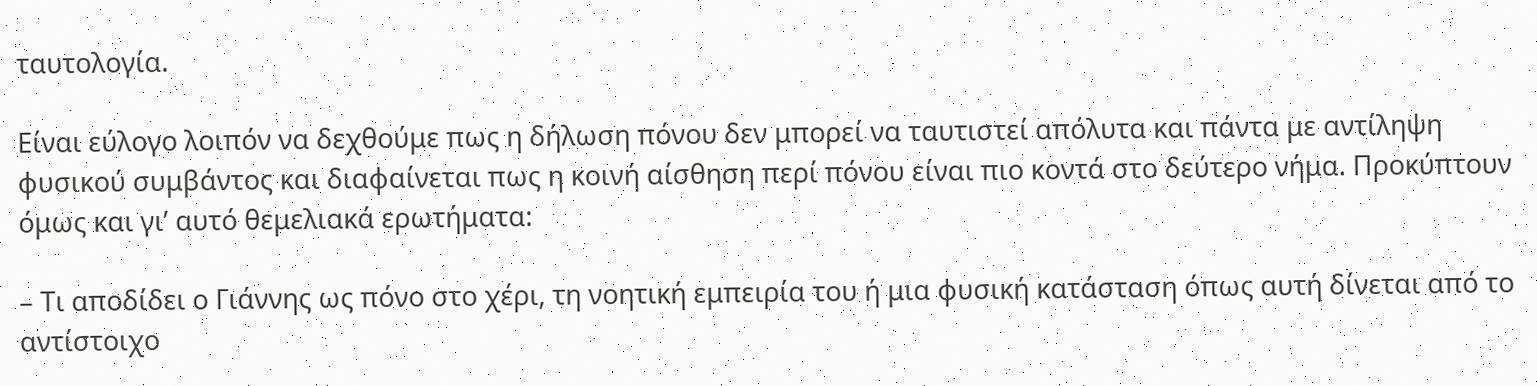ταυτολογία.

Είναι εύλογο λοιπόν να δεχθούμε πως η δήλωση πόνου δεν μπορεί να ταυτιστεί απόλυτα και πάντα με αντίληψη φυσικού συμβάντος και διαφαίνεται πως η κοινή αίσθηση περί πόνου είναι πιο κοντά στο δεύτερο νήμα. Προκύπτουν όμως και γι’ αυτό θεμελιακά ερωτήματα:

– Τι αποδίδει ο Γιάννης ως πόνο στο χέρι, τη νοητική εμπειρία του ή μια φυσική κατάσταση όπως αυτή δίνεται από το αντίστοιχο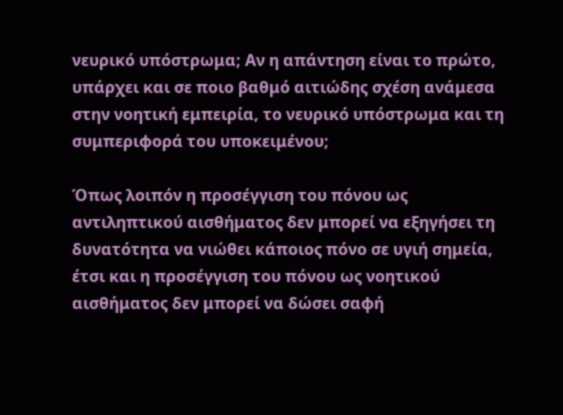νευρικό υπόστρωμα; Αν η απάντηση είναι το πρώτο, υπάρχει και σε ποιο βαθμό αιτιώδης σχέση ανάμεσα στην νοητική εμπειρία, το νευρικό υπόστρωμα και τη συμπεριφορά του υποκειμένου;

Όπως λοιπόν η προσέγγιση του πόνου ως αντιληπτικού αισθήματος δεν μπορεί να εξηγήσει τη δυνατότητα να νιώθει κάποιος πόνο σε υγιή σημεία, έτσι και η προσέγγιση του πόνου ως νοητικού αισθήματος δεν μπορεί να δώσει σαφή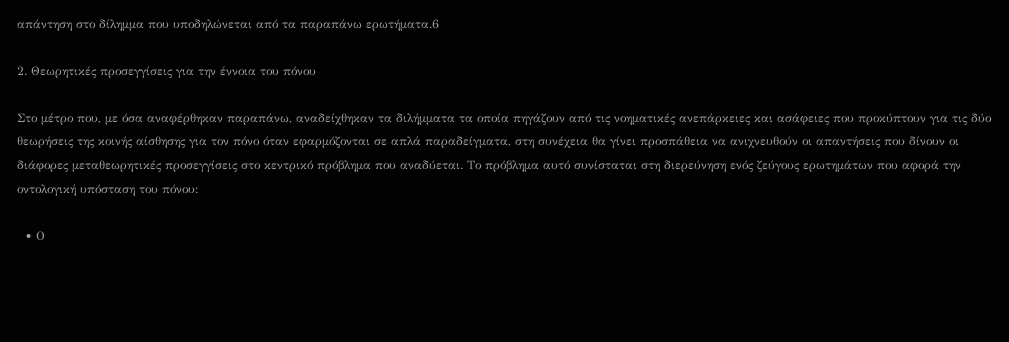απάντηση στο δίλημμα που υποδηλώνεται από τα παραπάνω ερωτήματα.6

2. Θεωρητικές προσεγγίσεις για την έννοια του πόνου

Στο μέτρο που, με όσα αναφέρθηκαν παραπάνω, αναδείχθηκαν τα διλήμματα τα οποία πηγάζουν από τις νοηματικές ανεπάρκειες και ασάφειες που προκύπτουν για τις δύο θεωρήσεις της κοινής αίσθησης για τον πόνο όταν εφαρμόζονται σε απλά παραδείγματα, στη συνέχεια θα γίνει προσπάθεια να ανιχνευθούν οι απαντήσεις που δίνουν οι διάφορες μεταθεωρητικές προσεγγίσεις στο κεντρικό πρόβλημα που αναδύεται. Το πρόβλημα αυτό συνίσταται στη διερεύνηση ενός ζεύγους ερωτημάτων που αφορά την οντολογική υπόσταση του πόνου:

  • Ο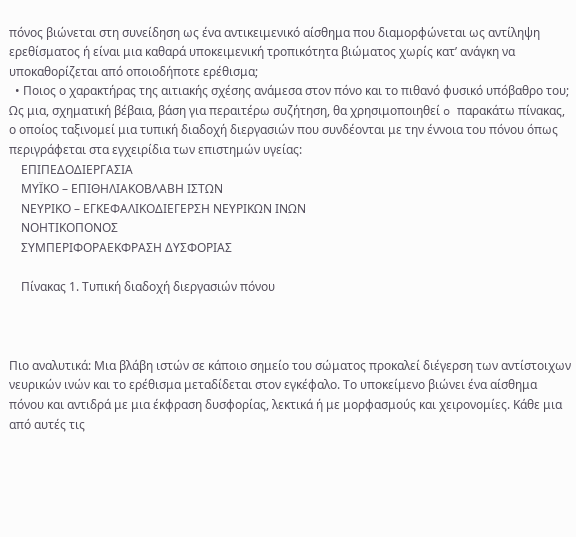πόνος βιώνεται στη συνείδηση ως ένα αντικειμενικό αίσθημα που διαμορφώνεται ως αντίληψη ερεθίσματος ή είναι μια καθαρά υποκειμενική τροπικότητα βιώματος χωρίς κατ’ ανάγκη να υποκαθορίζεται από οποιοδήποτε ερέθισμα;
  • Ποιος ο χαρακτήρας της αιτιακής σχέσης ανάμεσα στον πόνο και το πιθανό φυσικό υπόβαθρο του; Ως μια, σχηματική βέβαια, βάση για περαιτέρω συζήτηση, θα χρησιμοποιηθεί o παρακάτω πίνακας, ο οποίος ταξινομεί μια τυπική διαδοχή διεργασιών που συνδέονται με την έννοια του πόνου όπως περιγράφεται στα εγχειρίδια των επιστημών υγείας:
    ΕΠΙΠΕΔΟΔΙΕΡΓΑΣΙΑ
    ΜΥΪΚΟ – ΕΠΙΘΗΛΙΑΚΟΒΛΑΒΗ ΙΣΤΩΝ
    ΝΕΥΡΙΚΟ – ΕΓΚΕΦΑΛΙΚΟΔΙΕΓΕΡΣΗ ΝΕΥΡΙΚΩΝ ΙΝΩΝ
    ΝΟΗΤΙΚΟΠΟΝΟΣ
    ΣΥΜΠΕΡΙΦΟΡΑΕΚΦΡΑΣΗ ΔΥΣΦΟΡΙΑΣ

    Πίνακας 1. Τυπική διαδοχή διεργασιών πόνου



Πιο αναλυτικά: Μια βλάβη ιστών σε κάποιο σημείο του σώματος προκαλεί διέγερση των αντίστοιχων νευρικών ινών και το ερέθισμα μεταδίδεται στον εγκέφαλο. Το υποκείμενο βιώνει ένα αίσθημα πόνου και αντιδρά με μια έκφραση δυσφορίας, λεκτικά ή με μορφασμούς και χειρονομίες. Κάθε μια από αυτές τις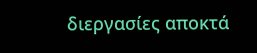διεργασίες αποκτά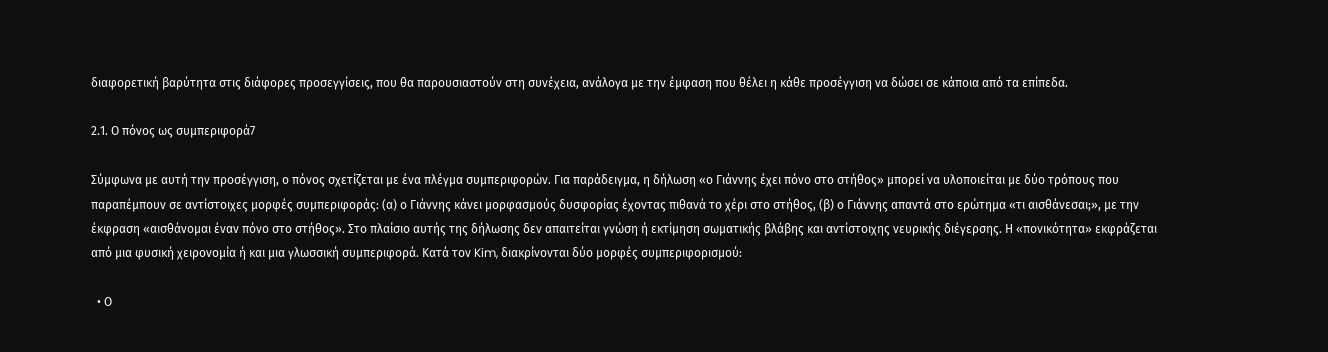διαφορετική βαρύτητα στις διάφορες προσεγγίσεις, που θα παρουσιαστούν στη συνέχεια, ανάλογα με την έμφαση που θέλει η κάθε προσέγγιση να δώσει σε κάποια από τα επίπεδα.

2.1. Ο πόνος ως συμπεριφορά7

Σύμφωνα με αυτή την προσέγγιση, ο πόνος σχετίζεται με ένα πλέγμα συμπεριφορών. Για παράδειγμα, η δήλωση «ο Γιάννης έχει πόνο στο στήθος» μπορεί να υλοποιείται με δύο τρόπους που παραπέμπουν σε αντίστοιχες μορφές συμπεριφοράς: (α) ο Γιάννης κάνει μορφασμούς δυσφορίας έχοντας πιθανά το χέρι στο στήθος, (β) ο Γιάννης απαντά στο ερώτημα «τι αισθάνεσαι;», με την έκφραση «αισθάνομαι έναν πόνο στο στήθος». Στο πλαίσιο αυτής της δήλωσης δεν απαιτείται γνώση ή εκτίμηση σωματικής βλάβης και αντίστοιχης νευρικής διέγερσης. Η «πονικότητα» εκφράζεται από μια φυσική χειρονομία ή και μια γλωσσική συμπεριφορά. Κατά τον Kim, διακρίνονται δύο μορφές συμπεριφορισμού:

  • Ο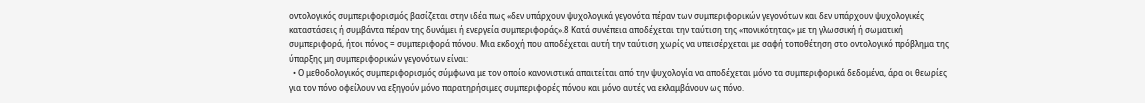οντολογικός συμπεριφορισμός βασίζεται στην ιδέα πως «δεν υπάρχουν ψυχολογικά γεγονότα πέραν των συμπεριφορικών γεγονότων και δεν υπάρχουν ψυχολογικές καταστάσεις ή συμβάντα πέραν της δυνάμει ή ενεργεία συμπεριφοράς».8 Κατά συνέπεια αποδέχεται την ταύτιση της «πονικότητας» με τη γλωσσική ή σωματική συμπεριφορά, ήτοι πόνος = συμπεριφορά πόνου. Μια εκδοχή που αποδέχεται αυτή την ταύτιση χωρίς να υπεισέρχεται με σαφή τοποθέτηση στο οντολογικό πρόβλημα της ύπαρξης μη συμπεριφορικών γεγονότων είναι:
  • Ο μεθοδολογικός συμπεριφορισμός σύμφωνα με τον οποίο κανονιστικά απαιτείται από την ψυχολογία να αποδέχεται μόνο τα συμπεριφορικά δεδομένα, άρα οι θεωρίες για τον πόνο οφείλουν να εξηγούν μόνο παρατηρήσιμες συμπεριφορές πόνου και μόνο αυτές να εκλαμβάνουν ως πόνο.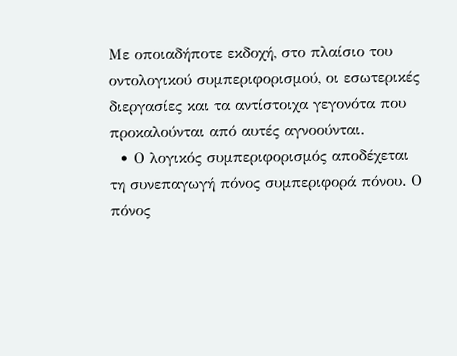Με οποιαδήποτε εκδοχή, στο πλαίσιο του οντολογικού συμπεριφορισμού, οι εσωτερικές διεργασίες και τα αντίστοιχα γεγονότα που προκαλούνται από αυτές αγνοούνται.
  • Ο λογικός συμπεριφορισμός αποδέχεται τη συνεπαγωγή πόνος συμπεριφορά πόνου. Ο πόνος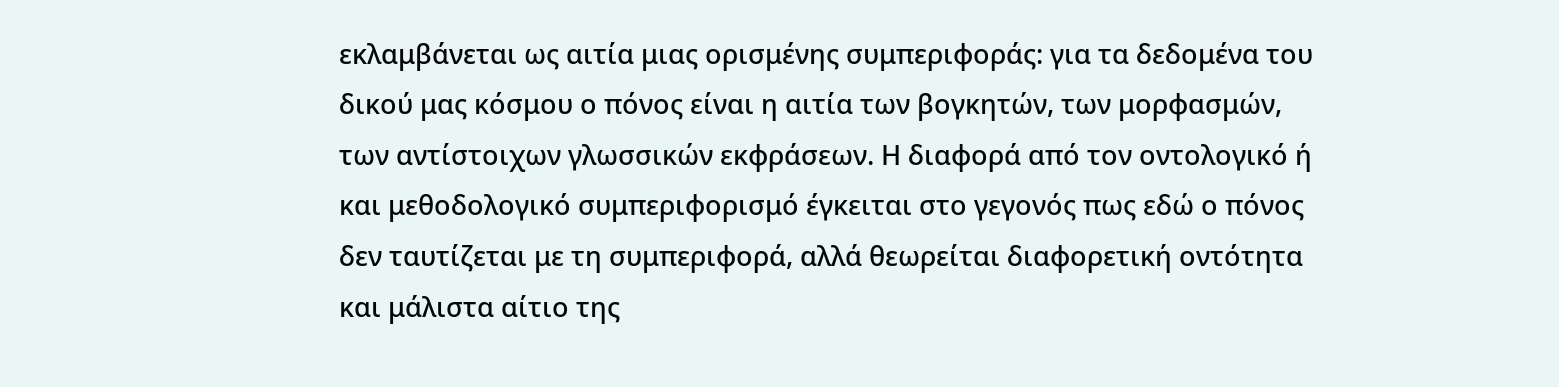εκλαμβάνεται ως αιτία μιας ορισμένης συμπεριφοράς: για τα δεδομένα του δικού μας κόσμου ο πόνος είναι η αιτία των βογκητών, των μορφασμών, των αντίστοιχων γλωσσικών εκφράσεων. Η διαφορά από τον οντολογικό ή και μεθοδολογικό συμπεριφορισμό έγκειται στο γεγονός πως εδώ ο πόνος δεν ταυτίζεται με τη συμπεριφορά, αλλά θεωρείται διαφορετική οντότητα και μάλιστα αίτιο της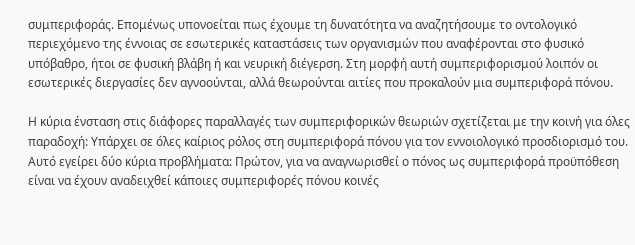συμπεριφοράς. Επομένως υπονοείται πως έχουμε τη δυνατότητα να αναζητήσουμε το οντολογικό περιεχόμενο της έννοιας σε εσωτερικές καταστάσεις των οργανισμών που αναφέρονται στο φυσικό υπόβαθρο, ήτοι σε φυσική βλάβη ή και νευρική διέγερση. Στη μορφή αυτή συμπεριφορισμού λοιπόν οι εσωτερικές διεργασίες δεν αγνοούνται, αλλά θεωρούνται αιτίες που προκαλούν μια συμπεριφορά πόνου.

Η κύρια ένσταση στις διάφορες παραλλαγές των συμπεριφορικών θεωριών σχετίζεται με την κοινή για όλες παραδοχή: Υπάρχει σε όλες καίριος ρόλος στη συμπεριφορά πόνου για τον εννοιολογικό προσδιορισμό του. Αυτό εγείρει δύο κύρια προβλήματα: Πρώτον, για να αναγνωρισθεί ο πόνος ως συμπεριφορά προϋπόθεση είναι να έχουν αναδειχθεί κάποιες συμπεριφορές πόνου κοινές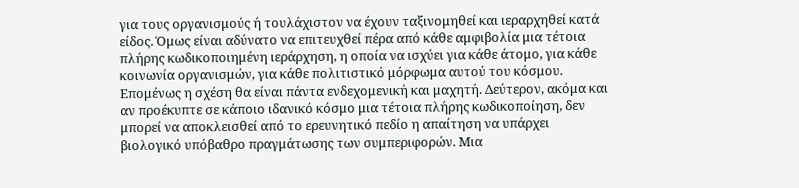για τους οργανισμούς ή τουλάχιστον να έχουν ταξινομηθεί και ιεραρχηθεί κατά είδος. Όμως είναι αδύνατο να επιτευχθεί πέρα από κάθε αμφιβολία μια τέτοια πλήρης κωδικοποιημένη ιεράρχηση, η οποία να ισχύει για κάθε άτομο, για κάθε κοινωνία οργανισμών, για κάθε πολιτιστικό μόρφωμα αυτού του κόσμου. Επομένως η σχέση θα είναι πάντα ενδεχομενική και μαχητή. Δεύτερον, ακόμα και αν προέκυπτε σε κάποιο ιδανικό κόσμο μια τέτοια πλήρης κωδικοποίηση, δεν μπορεί να αποκλεισθεί από το ερευνητικό πεδίο η απαίτηση να υπάρχει βιολογικό υπόβαθρο πραγμάτωσης των συμπεριφορών. Μια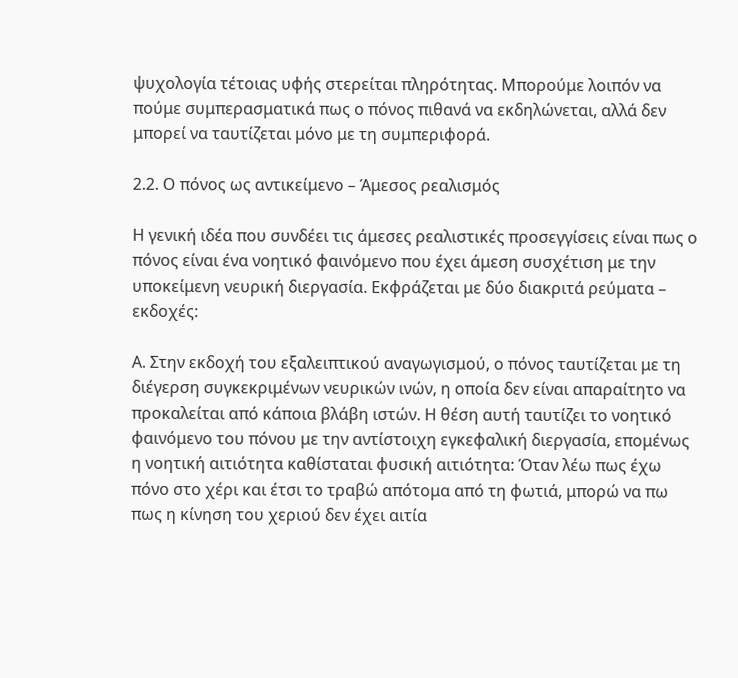ψυχολογία τέτοιας υφής στερείται πληρότητας. Μπορούμε λοιπόν να πούμε συμπερασματικά πως ο πόνος πιθανά να εκδηλώνεται, αλλά δεν μπορεί να ταυτίζεται μόνο με τη συμπεριφορά.

2.2. Ο πόνος ως αντικείμενο – Άμεσος ρεαλισμός

Η γενική ιδέα που συνδέει τις άμεσες ρεαλιστικές προσεγγίσεις είναι πως ο πόνος είναι ένα νοητικό φαινόμενο που έχει άμεση συσχέτιση με την υποκείμενη νευρική διεργασία. Εκφράζεται με δύο διακριτά ρεύματα – εκδοχές:

Α. Στην εκδοχή του εξαλειπτικού αναγωγισμού, ο πόνος ταυτίζεται με τη διέγερση συγκεκριμένων νευρικών ινών, η οποία δεν είναι απαραίτητο να προκαλείται από κάποια βλάβη ιστών. Η θέση αυτή ταυτίζει το νοητικό φαινόμενο του πόνου με την αντίστοιχη εγκεφαλική διεργασία, επομένως η νοητική αιτιότητα καθίσταται φυσική αιτιότητα: Όταν λέω πως έχω πόνο στο χέρι και έτσι το τραβώ απότομα από τη φωτιά, μπορώ να πω πως η κίνηση του χεριού δεν έχει αιτία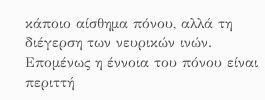κάποιο αίσθημα πόνου, αλλά τη διέγερση των νευρικών ινών. Επομένως η έννοια του πόνου είναι περιττή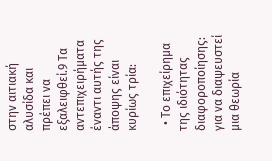στην αιτιακή αλυσίδα και πρέπει να εξαλειφθεί.9 Τα αντεπιχειρήματα έναντι αυτής της άποψης είναι κυρίως τρία:

  • Το επιχείρημα της ιδιότητας διαφοροποίησης: για να διαψευστεί μια θεωρία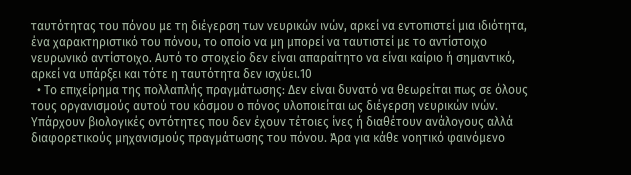ταυτότητας του πόνου με τη διέγερση των νευρικών ινών, αρκεί να εντοπιστεί μια ιδιότητα, ένα χαρακτηριστικό του πόνου, το οποίο να μη μπορεί να ταυτιστεί με το αντίστοιχο νευρωνικό αντίστοιχο. Αυτό το στοιχείο δεν είναι απαραίτητο να είναι καίριο ή σημαντικό, αρκεί να υπάρξει και τότε η ταυτότητα δεν ισχύει.10
  • Το επιχείρημα της πολλαπλής πραγμάτωσης: Δεν είναι δυνατό να θεωρείται πως σε όλους τους οργανισμούς αυτού του κόσμου ο πόνος υλοποιείται ως διέγερση νευρικών ινών. Υπάρχουν βιολογικές οντότητες που δεν έχουν τέτοιες ίνες ή διαθέτουν ανάλογους αλλά διαφορετικούς μηχανισμούς πραγμάτωσης του πόνου. Άρα για κάθε νοητικό φαινόμενο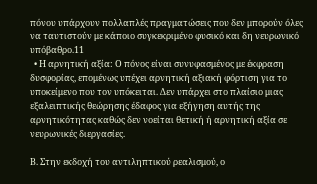πόνου υπάρχουν πολλαπλές πραγματώσεις που δεν μπορούν όλες να ταυτιστούν με κάποιο συγκεκριμένο φυσικό και δη νευρωνικό υπόβαθρο.11
  • Η αρνητική αξία: Ο πόνος είναι συνυφασμένος με έκφραση δυσφορίας, επομένως υπέχει αρνητική αξιακή φόρτιση για το υποκείμενο που τον υπόκειται. Δεν υπάρχει στο πλαίσιο μιας εξαλειπτικής θεώρησης έδαφος για εξήγηση αυτής της αρνητικότητας καθώς δεν νοείται θετική ή αρνητική αξία σε νευρωνικές διεργασίες.

Β. Στην εκδοχή του αντιληπτικού ρεαλισμού, ο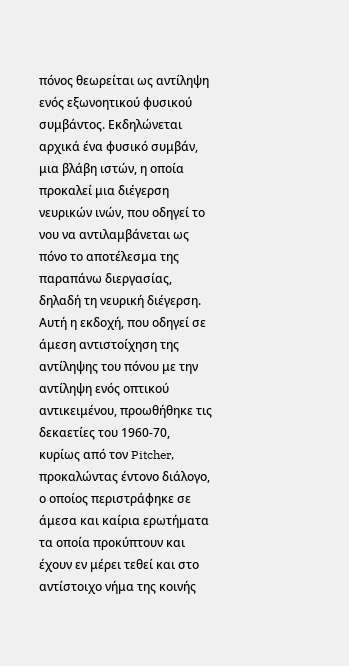πόνος θεωρείται ως αντίληψη ενός εξωνοητικού φυσικού συμβάντος. Εκδηλώνεται αρχικά ένα φυσικό συμβάν, μια βλάβη ιστών, η οποία προκαλεί μια διέγερση νευρικών ινών, που οδηγεί το νου να αντιλαμβάνεται ως πόνο το αποτέλεσμα της παραπάνω διεργασίας, δηλαδή τη νευρική διέγερση. Αυτή η εκδοχή, που οδηγεί σε άμεση αντιστοίχηση της αντίληψης του πόνου με την αντίληψη ενός οπτικού αντικειμένου, προωθήθηκε τις δεκαετίες του 1960-70, κυρίως από τον Pitcher, προκαλώντας έντονο διάλογο, ο οποίος περιστράφηκε σε άμεσα και καίρια ερωτήματα τα οποία προκύπτουν και έχουν εν μέρει τεθεί και στο αντίστοιχο νήμα της κοινής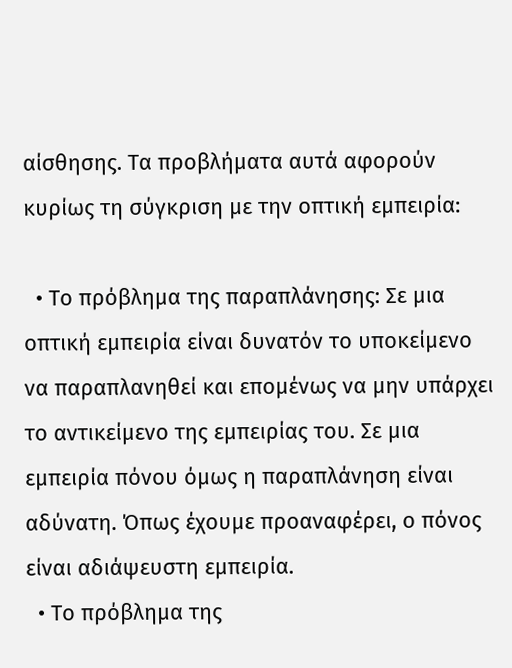αίσθησης. Τα προβλήματα αυτά αφορούν κυρίως τη σύγκριση με την οπτική εμπειρία:

  • Το πρόβλημα της παραπλάνησης: Σε μια οπτική εμπειρία είναι δυνατόν το υποκείμενο να παραπλανηθεί και επομένως να μην υπάρχει το αντικείμενο της εμπειρίας του. Σε μια εμπειρία πόνου όμως η παραπλάνηση είναι αδύνατη. Όπως έχουμε προαναφέρει, ο πόνος είναι αδιάψευστη εμπειρία.
  • Το πρόβλημα της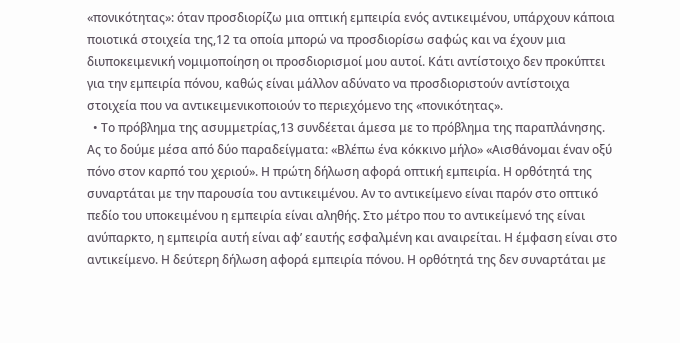«πονικότητας»: όταν προσδιορίζω μια οπτική εμπειρία ενός αντικειμένου, υπάρχουν κάποια ποιοτικά στοιχεία της,12 τα οποία μπορώ να προσδιορίσω σαφώς και να έχουν μια διυποκειμενική νομιμοποίηση οι προσδιορισμοί μου αυτοί. Κάτι αντίστοιχο δεν προκύπτει για την εμπειρία πόνου, καθώς είναι μάλλον αδύνατο να προσδιοριστούν αντίστοιχα στοιχεία που να αντικειμενικοποιούν το περιεχόμενο της «πονικότητας».
  • Το πρόβλημα της ασυμμετρίας,13 συνδέεται άμεσα με το πρόβλημα της παραπλάνησης. Ας το δούμε μέσα από δύο παραδείγματα: «Βλέπω ένα κόκκινο μήλο» «Αισθάνομαι έναν οξύ πόνο στον καρπό του χεριού». Η πρώτη δήλωση αφορά οπτική εμπειρία. Η ορθότητά της συναρτάται με την παρουσία του αντικειμένου. Αν το αντικείμενο είναι παρόν στο οπτικό πεδίο του υποκειμένου η εμπειρία είναι αληθής. Στο μέτρο που το αντικείμενό της είναι ανύπαρκτο, η εμπειρία αυτή είναι αφ’ εαυτής εσφαλμένη και αναιρείται. Η έμφαση είναι στο αντικείμενο. Η δεύτερη δήλωση αφορά εμπειρία πόνου. Η ορθότητά της δεν συναρτάται με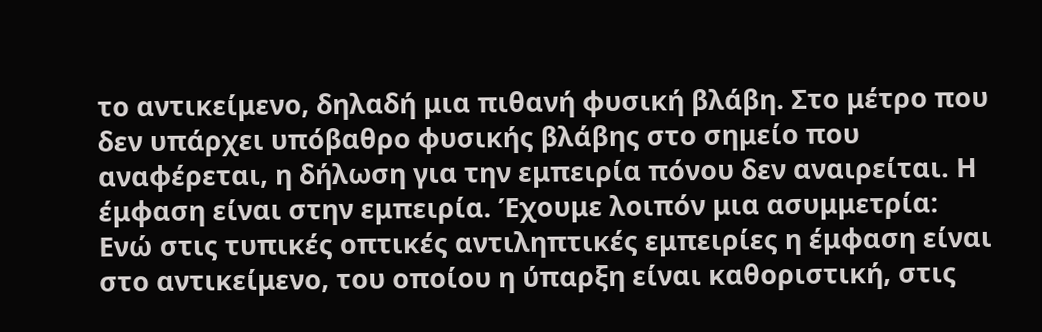το αντικείμενο, δηλαδή μια πιθανή φυσική βλάβη. Στο μέτρο που δεν υπάρχει υπόβαθρο φυσικής βλάβης στο σημείο που αναφέρεται, η δήλωση για την εμπειρία πόνου δεν αναιρείται. Η έμφαση είναι στην εμπειρία. Έχουμε λοιπόν μια ασυμμετρία: Ενώ στις τυπικές οπτικές αντιληπτικές εμπειρίες η έμφαση είναι στο αντικείμενο, του οποίου η ύπαρξη είναι καθοριστική, στις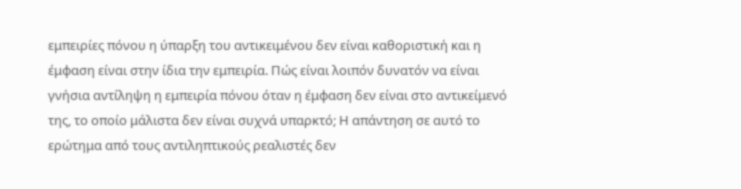εμπειρίες πόνου η ύπαρξη του αντικειμένου δεν είναι καθοριστική και η έμφαση είναι στην ίδια την εμπειρία. Πώς είναι λοιπόν δυνατόν να είναι γνήσια αντίληψη η εμπειρία πόνου όταν η έμφαση δεν είναι στο αντικείμενό της, το οποίο μάλιστα δεν είναι συχνά υπαρκτό; Η απάντηση σε αυτό το ερώτημα από τους αντιληπτικούς ρεαλιστές δεν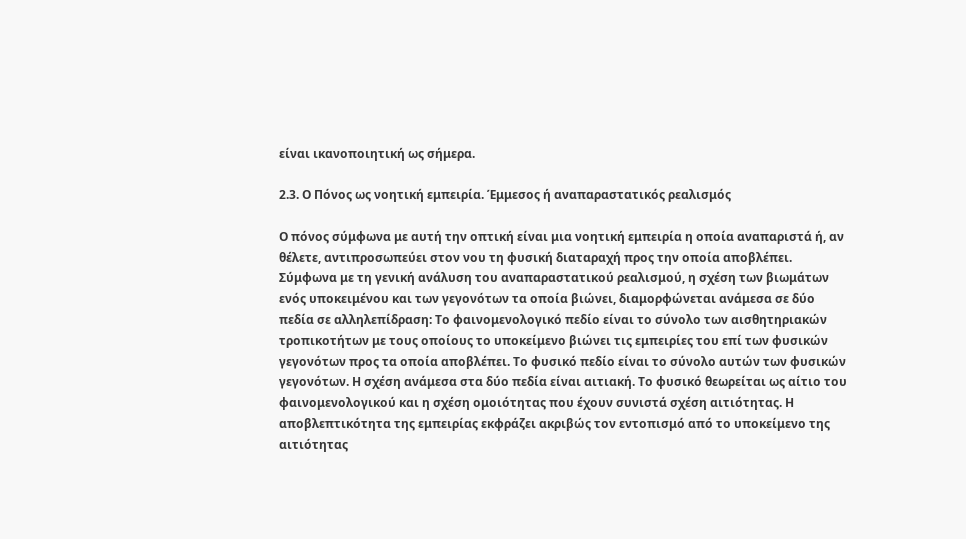είναι ικανοποιητική ως σήμερα.

2.3. Ο Πόνος ως νοητική εμπειρία. Έμμεσος ή αναπαραστατικός ρεαλισμός

Ο πόνος σύμφωνα με αυτή την οπτική είναι μια νοητική εμπειρία η οποία αναπαριστά ή, αν θέλετε, αντιπροσωπεύει στον νου τη φυσική διαταραχή προς την οποία αποβλέπει. Σύμφωνα με τη γενική ανάλυση του αναπαραστατικού ρεαλισμού, η σχέση των βιωμάτων ενός υποκειμένου και των γεγονότων τα οποία βιώνει, διαμορφώνεται ανάμεσα σε δύο πεδία σε αλληλεπίδραση: Το φαινομενολογικό πεδίο είναι το σύνολο των αισθητηριακών τροπικοτήτων με τους οποίους το υποκείμενο βιώνει τις εμπειρίες του επί των φυσικών γεγονότων προς τα οποία αποβλέπει. Το φυσικό πεδίο είναι το σύνολο αυτών των φυσικών γεγονότων. Η σχέση ανάμεσα στα δύο πεδία είναι αιτιακή. Το φυσικό θεωρείται ως αίτιο του φαινομενολογικού και η σχέση ομοιότητας που έχουν συνιστά σχέση αιτιότητας. Η αποβλεπτικότητα της εμπειρίας εκφράζει ακριβώς τον εντοπισμό από το υποκείμενο της αιτιότητας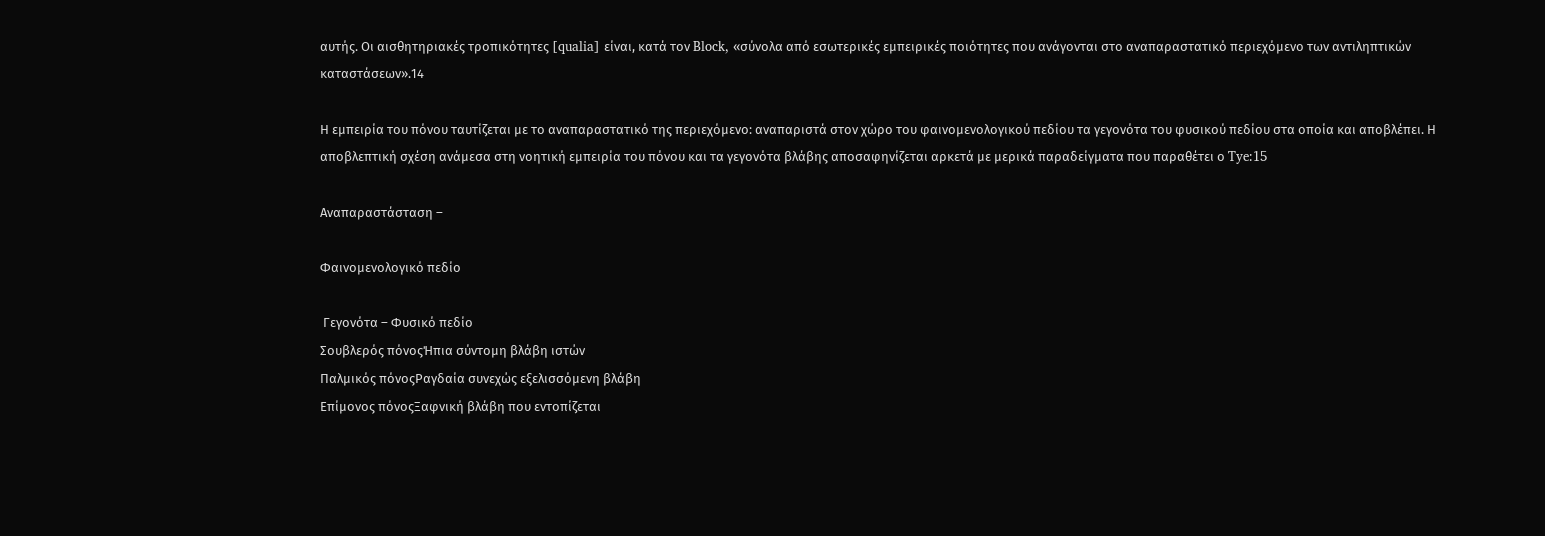αυτής. Οι αισθητηριακές τροπικότητες [qualia] είναι, κατά τον Block, «σύνολα από εσωτερικές εμπειρικές ποιότητες που ανάγονται στο αναπαραστατικό περιεχόμενο των αντιληπτικών καταστάσεων».14

Η εμπειρία του πόνου ταυτίζεται με το αναπαραστατικό της περιεχόμενο: αναπαριστά στον χώρο του φαινομενολογικού πεδίου τα γεγονότα του φυσικού πεδίου στα οποία και αποβλέπει. Η αποβλεπτική σχέση ανάμεσα στη νοητική εμπειρία του πόνου και τα γεγονότα βλάβης αποσαφηνίζεται αρκετά με μερικά παραδείγματα που παραθέτει ο Tye:15

Αναπαραστάσταση –

Φαινομενολογικό πεδίο

 Γεγονότα – Φυσικό πεδίο
Σουβλερός πόνοςΉπια σύντομη βλάβη ιστών
Παλμικός πόνοςΡαγδαία συνεχώς εξελισσόμενη βλάβη
Επίμονος πόνοςΞαφνική βλάβη που εντοπίζεται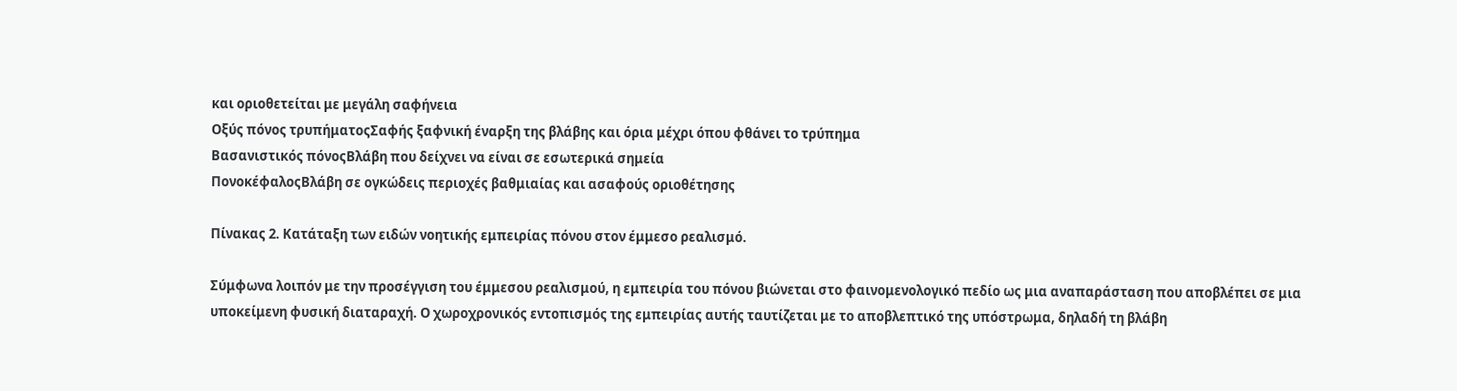και οριοθετείται με μεγάλη σαφήνεια
Οξύς πόνος τρυπήματοςΣαφής ξαφνική έναρξη της βλάβης και όρια μέχρι όπου φθάνει το τρύπημα
Βασανιστικός πόνοςΒλάβη που δείχνει να είναι σε εσωτερικά σημεία
ΠονοκέφαλοςΒλάβη σε ογκώδεις περιοχές βαθμιαίας και ασαφούς οριοθέτησης

Πίνακας 2. Κατάταξη των ειδών νοητικής εμπειρίας πόνου στον έμμεσο ρεαλισμό.

Σύμφωνα λοιπόν με την προσέγγιση του έμμεσου ρεαλισμού, η εμπειρία του πόνου βιώνεται στο φαινομενολογικό πεδίο ως μια αναπαράσταση που αποβλέπει σε μια υποκείμενη φυσική διαταραχή. Ο χωροχρονικός εντοπισμός της εμπειρίας αυτής ταυτίζεται με το αποβλεπτικό της υπόστρωμα, δηλαδή τη βλάβη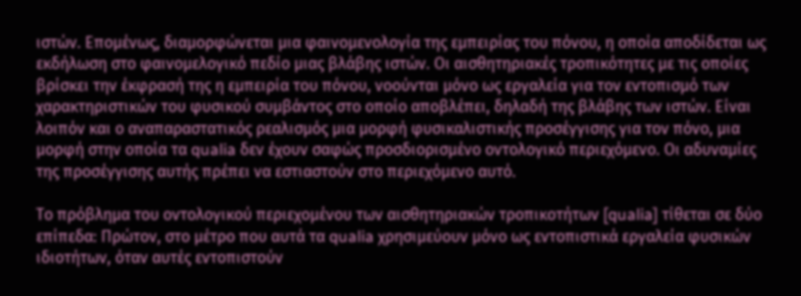ιστών. Επομένως, διαμορφώνεται μια φαινομενολογία της εμπειρίας του πόνου, η οποία αποδίδεται ως εκδήλωση στο φαινομελογικό πεδίο μιας βλάβης ιστών. Οι αισθητηριακές τροπικότητες με τις οποίες βρίσκει την έκφρασή της η εμπειρία του πόνου, νοούνται μόνο ως εργαλεία για τον εντοπισμό των χαρακτηριστικών του φυσικού συμβάντος στο οποίο αποβλέπει, δηλαδή της βλάβης των ιστών. Είναι λοιπόν και ο αναπαραστατικός ρεαλισμός μια μορφή φυσικαλιστικής προσέγγισης για τον πόνο, μια μορφή στην οποία τα qualia δεν έχουν σαφώς προσδιορισμένο οντολογικό περιεχόμενο. Οι αδυναμίες της προσέγγισης αυτής πρέπει να εστιαστούν στο περιεχόμενο αυτό.

Το πρόβλημα του οντολογικού περιεχομένου των αισθητηριακών τροπικοτήτων [qualia] τίθεται σε δύο επίπεδα: Πρώτον, στο μέτρο που αυτά τα qualia χρησιμεύουν μόνο ως εντοπιστικά εργαλεία φυσικών ιδιοτήτων, όταν αυτές εντοπιστούν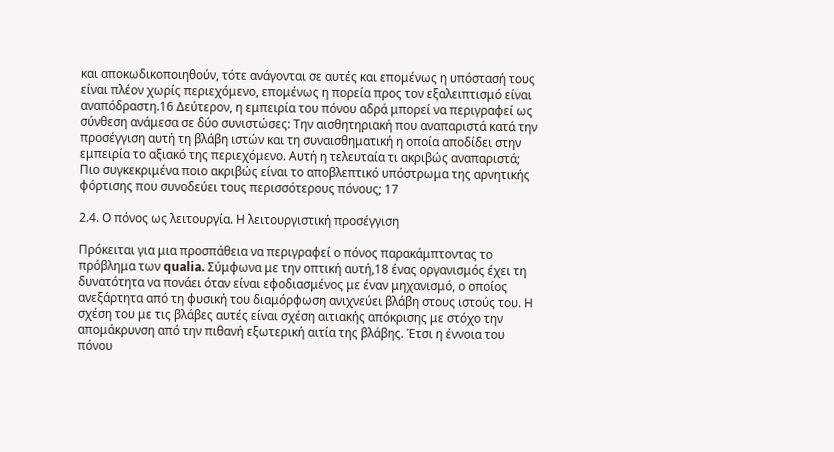και αποκωδικοποιηθούν, τότε ανάγονται σε αυτές και επομένως η υπόστασή τους είναι πλέον χωρίς περιεχόμενο, επομένως η πορεία προς τον εξαλειπτισμό είναι αναπόδραστη.16 Δεύτερον, η εμπειρία του πόνου αδρά μπορεί να περιγραφεί ως σύνθεση ανάμεσα σε δύο συνιστώσες: Την αισθητηριακή που αναπαριστά κατά την προσέγγιση αυτή τη βλάβη ιστών και τη συναισθηματική η οποία αποδίδει στην εμπειρία το αξιακό της περιεχόμενο. Αυτή η τελευταία τι ακριβώς αναπαριστά; Πιο συγκεκριμένα ποιο ακριβώς είναι το αποβλεπτικό υπόστρωμα της αρνητικής φόρτισης που συνοδεύει τους περισσότερους πόνους; 17

2.4. Ο πόνος ως λειτουργία. Η λειτουργιστική προσέγγιση

Πρόκειται για μια προσπάθεια να περιγραφεί ο πόνος παρακάμπτοντας το πρόβλημα των qualia. Σύμφωνα με την οπτική αυτή,18 ένας οργανισμός έχει τη δυνατότητα να πονάει όταν είναι εφοδιασμένος με έναν μηχανισμό, ο οποίος ανεξάρτητα από τη φυσική του διαμόρφωση ανιχνεύει βλάβη στους ιστούς του. Η σχέση του με τις βλάβες αυτές είναι σχέση αιτιακής απόκρισης με στόχο την απομάκρυνση από την πιθανή εξωτερική αιτία της βλάβης. Έτσι η έννοια του πόνου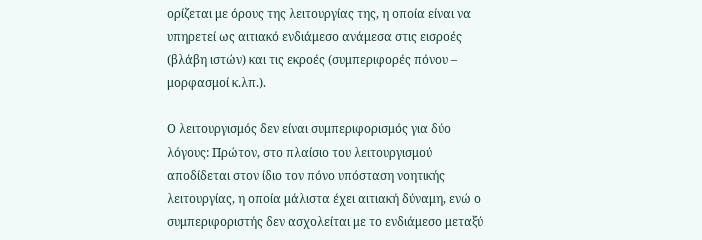ορίζεται με όρους της λειτουργίας της, η οποία είναι να υπηρετεί ως αιτιακό ενδιάμεσο ανάμεσα στις εισροές (βλάβη ιστών) και τις εκροές (συμπεριφορές πόνου – μορφασμοί κ.λπ.).

Ο λειτουργισμός δεν είναι συμπεριφορισμός για δύο λόγους: Πρώτον, στο πλαίσιο του λειτουργισμού αποδίδεται στον ίδιο τον πόνο υπόσταση νοητικής λειτουργίας, η οποία μάλιστα έχει αιτιακή δύναμη, ενώ ο συμπεριφοριστής δεν ασχολείται με το ενδιάμεσο μεταξύ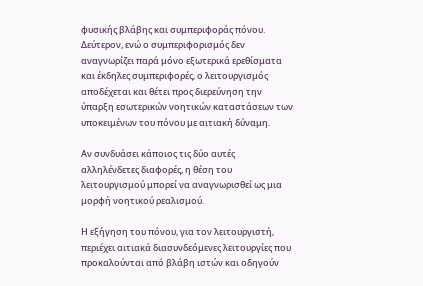φυσικής βλάβης και συμπεριφοράς πόνου. Δεύτερον, ενώ ο συμπεριφορισμός δεν αναγνωρίζει παρά μόνο εξωτερικά ερεθίσματα και έκδηλες συμπεριφορές, ο λειτουργισμός αποδέχεται και θέτει προς διερεύνηση την ύπαρξη εσωτερικών νοητικών καταστάσεων των υποκειμένων του πόνου με αιτιακή δύναμη.

Αν συνδυάσει κάποιος τις δύο αυτές αλληλένδετες διαφορές, η θέση του λειτουργισμού μπορεί να αναγνωρισθεί ως μια μορφή νοητικού ρεαλισμού.

Η εξήγηση του πόνου, για τον λειτουργιστή, περιέχει αιτιακά διασυνδεόμενες λειτουργίες που προκαλούνται από βλάβη ιστών και οδηγούν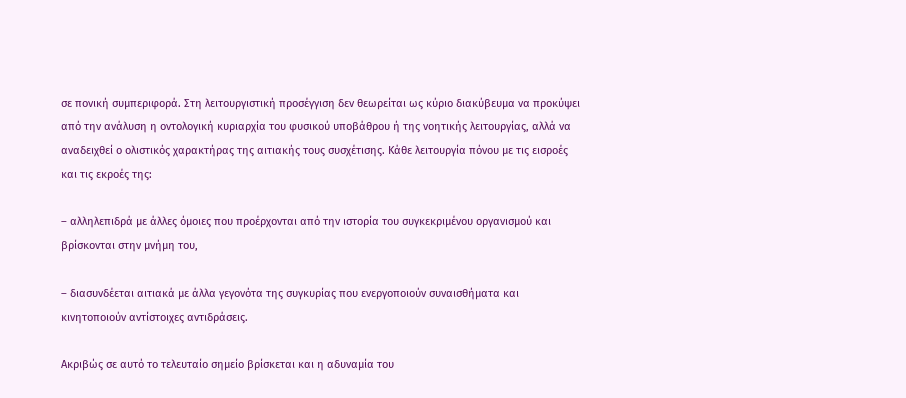σε πονική συμπεριφορά. Στη λειτουργιστική προσέγγιση δεν θεωρείται ως κύριο διακύβευμα να προκύψει από την ανάλυση η οντολογική κυριαρχία του φυσικού υποβάθρου ή της νοητικής λειτουργίας, αλλά να αναδειχθεί ο ολιστικός χαρακτήρας της αιτιακής τους συσχέτισης. Κάθε λειτουργία πόνου με τις εισροές και τις εκροές της:

– αλληλεπιδρά με άλλες όμοιες που προέρχονται από την ιστορία του συγκεκριμένου οργανισμού και βρίσκονται στην μνήμη του,

– διασυνδέεται αιτιακά με άλλα γεγονότα της συγκυρίας που ενεργοποιούν συναισθήματα και κινητοποιούν αντίστοιχες αντιδράσεις.

Ακριβώς σε αυτό το τελευταίο σημείο βρίσκεται και η αδυναμία του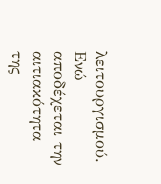λειτουργισμού. Ενώ αποδέχεται την αιτιακότητα της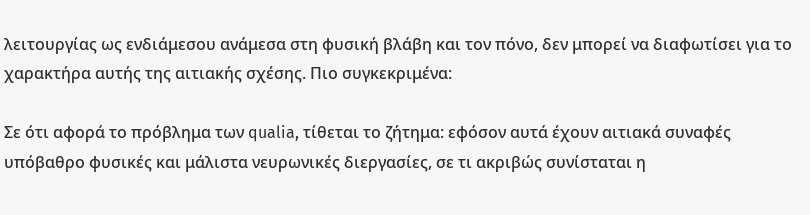λειτουργίας ως ενδιάμεσου ανάμεσα στη φυσική βλάβη και τον πόνο, δεν μπορεί να διαφωτίσει για το χαρακτήρα αυτής της αιτιακής σχέσης. Πιο συγκεκριμένα:

Σε ότι αφορά το πρόβλημα των qualia, τίθεται το ζήτημα: εφόσον αυτά έχουν αιτιακά συναφές υπόβαθρο φυσικές και μάλιστα νευρωνικές διεργασίες, σε τι ακριβώς συνίσταται η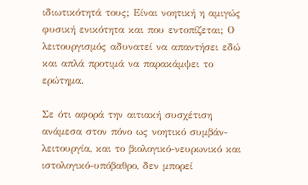ιδιωτικότητά τους; Είναι νοητική η αμιγώς φυσική ενικότητα και που εντοπίζεται; Ο λειτουργισμός αδυνατεί να απαντήσει εδώ και απλά προτιμά να παρακάμψει το ερώτημα.

Σε ότι αφορά την αιτιακή συσχέτιση ανάμεσα στον πόνο ως νοητικό συμβάν-λειτουργία, και το βιολογικό-νευρωνικό και ιστολογικό-υπόβαθρο, δεν μπορεί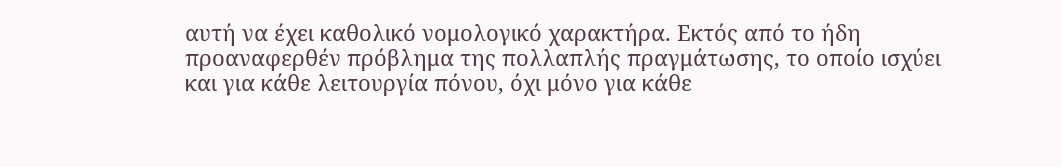αυτή να έχει καθολικό νομολογικό χαρακτήρα. Εκτός από το ήδη προαναφερθέν πρόβλημα της πολλαπλής πραγμάτωσης, το οποίο ισχύει και για κάθε λειτουργία πόνου, όχι μόνο για κάθε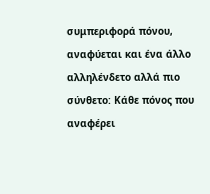συμπεριφορά πόνου, αναφύεται και ένα άλλο αλληλένδετο αλλά πιο σύνθετο: Κάθε πόνος που αναφέρει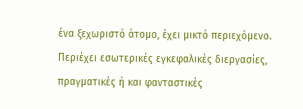ένα ξεχωριστό άτομο, έχει μικτό περιεχόμενο. Περιέχει εσωτερικές εγκεφαλικές διεργασίες, πραγματικές ή και φανταστικές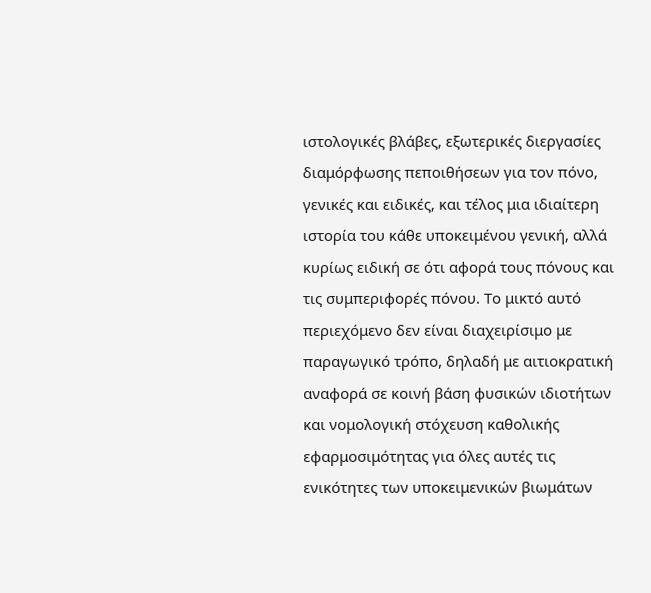ιστολογικές βλάβες, εξωτερικές διεργασίες διαμόρφωσης πεποιθήσεων για τον πόνο, γενικές και ειδικές, και τέλος μια ιδιαίτερη ιστορία του κάθε υποκειμένου γενική, αλλά κυρίως ειδική σε ότι αφορά τους πόνους και τις συμπεριφορές πόνου. Το μικτό αυτό περιεχόμενο δεν είναι διαχειρίσιμο με παραγωγικό τρόπο, δηλαδή με αιτιοκρατική αναφορά σε κοινή βάση φυσικών ιδιοτήτων και νομολογική στόχευση καθολικής εφαρμοσιμότητας για όλες αυτές τις ενικότητες των υποκειμενικών βιωμάτων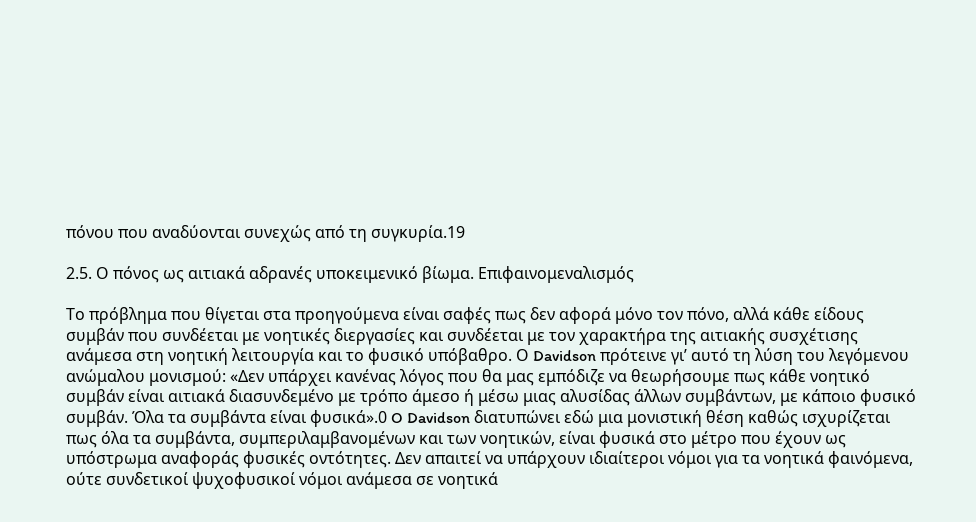πόνου που αναδύονται συνεχώς από τη συγκυρία.19

2.5. Ο πόνος ως αιτιακά αδρανές υποκειμενικό βίωμα. Επιφαινομεναλισμός

Το πρόβλημα που θίγεται στα προηγούμενα είναι σαφές πως δεν αφορά μόνο τον πόνο, αλλά κάθε είδους συμβάν που συνδέεται με νοητικές διεργασίες και συνδέεται με τον χαρακτήρα της αιτιακής συσχέτισης ανάμεσα στη νοητική λειτουργία και το φυσικό υπόβαθρο. Ο Davidson πρότεινε γι’ αυτό τη λύση του λεγόμενου ανώμαλου μονισμού: «Δεν υπάρχει κανένας λόγος που θα μας εμπόδιζε να θεωρήσουμε πως κάθε νοητικό συμβάν είναι αιτιακά διασυνδεμένο με τρόπο άμεσο ή μέσω μιας αλυσίδας άλλων συμβάντων, με κάποιο φυσικό συμβάν. Όλα τα συμβάντα είναι φυσικά».0 O Davidson διατυπώνει εδώ μια μονιστική θέση καθώς ισχυρίζεται πως όλα τα συμβάντα, συμπεριλαμβανομένων και των νοητικών, είναι φυσικά στο μέτρο που έχουν ως υπόστρωμα αναφοράς φυσικές οντότητες. Δεν απαιτεί να υπάρχουν ιδιαίτεροι νόμοι για τα νοητικά φαινόμενα, ούτε συνδετικοί ψυχοφυσικοί νόμοι ανάμεσα σε νοητικά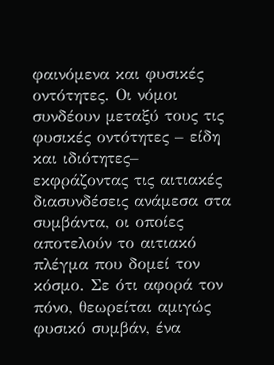φαινόμενα και φυσικές οντότητες. Οι νόμοι συνδέουν μεταξύ τους τις φυσικές οντότητες – είδη και ιδιότητες– εκφράζοντας τις αιτιακές διασυνδέσεις ανάμεσα στα συμβάντα, οι οποίες αποτελούν το αιτιακό πλέγμα που δομεί τον κόσμο. Σε ότι αφορά τον πόνο, θεωρείται αμιγώς φυσικό συμβάν, ένα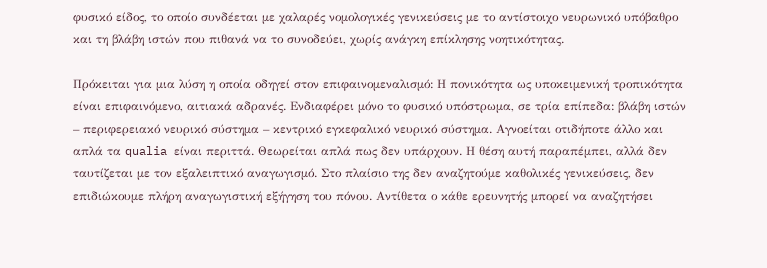φυσικό είδος, το οποίο συνδέεται με χαλαρές νομολογικές γενικεύσεις με το αντίστοιχο νευρωνικό υπόβαθρο και τη βλάβη ιστών που πιθανά να το συνοδεύει, χωρίς ανάγκη επίκλησης νοητικότητας.

Πρόκειται για μια λύση η οποία οδηγεί στον επιφαινομεναλισμό: Η πονικότητα ως υποκειμενική τροπικότητα είναι επιφαινόμενο, αιτιακά αδρανές. Ενδιαφέρει μόνο το φυσικό υπόστρωμα, σε τρία επίπεδα: βλάβη ιστών – περιφερειακό νευρικό σύστημα – κεντρικό εγκεφαλικό νευρικό σύστημα. Αγνοείται οτιδήποτε άλλο και απλά τα qualia είναι περιττά. Θεωρείται απλά πως δεν υπάρχουν. Η θέση αυτή παραπέμπει, αλλά δεν ταυτίζεται με τον εξαλειπτικό αναγωγισμό. Στο πλαίσιο της δεν αναζητούμε καθολικές γενικεύσεις, δεν επιδιώκουμε πλήρη αναγωγιστική εξήγηση του πόνου. Αντίθετα ο κάθε ερευνητής μπορεί να αναζητήσει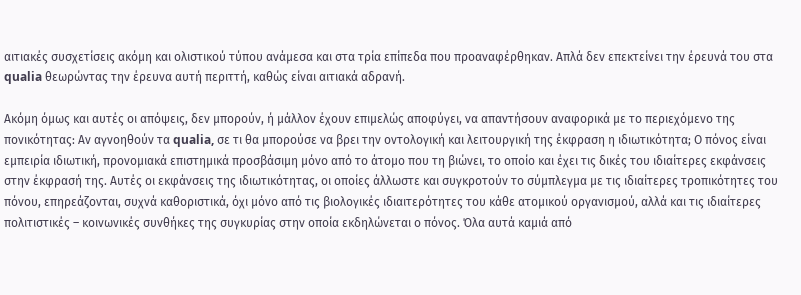αιτιακές συσχετίσεις ακόμη και ολιστικού τύπου ανάμεσα και στα τρία επίπεδα που προαναφέρθηκαν. Απλά δεν επεκτείνει την έρευνά του στα qualia θεωρώντας την έρευνα αυτή περιττή, καθώς είναι αιτιακά αδρανή.

Ακόμη όμως και αυτές οι απόψεις, δεν μπορούν, ή μάλλον έχουν επιμελώς αποφύγει, να απαντήσουν αναφορικά με το περιεχόμενο της πονικότητας: Αν αγνοηθούν τα qualia, σε τι θα μπορούσε να βρει την οντολογική και λειτουργική της έκφραση η ιδιωτικότητα; Ο πόνος είναι εμπειρία ιδιωτική, προνομιακά επιστημικά προσβάσιμη μόνο από το άτομο που τη βιώνει, το οποίο και έχει τις δικές του ιδιαίτερες εκφάνσεις στην έκφρασή της. Αυτές οι εκφάνσεις της ιδιωτικότητας, οι οποίες άλλωστε και συγκροτούν το σύμπλεγμα με τις ιδιαίτερες τροπικότητες του πόνου, επηρεάζονται, συχνά καθοριστικά, όχι μόνο από τις βιολογικές ιδιαιτερότητες του κάθε ατομικού οργανισμού, αλλά και τις ιδιαίτερες πολιτιστικές – κοινωνικές συνθήκες της συγκυρίας στην οποία εκδηλώνεται ο πόνος. Όλα αυτά καμιά από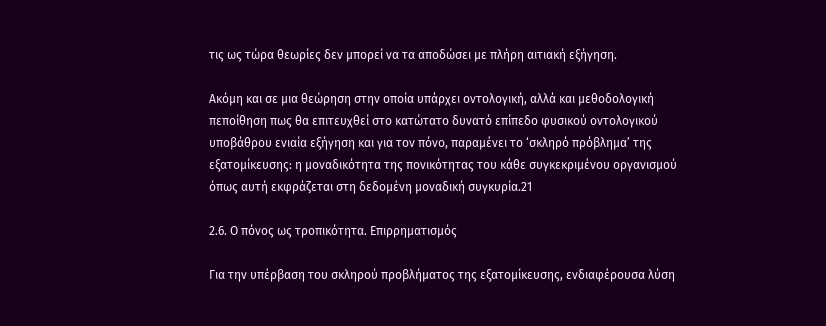τις ως τώρα θεωρίες δεν μπορεί να τα αποδώσει με πλήρη αιτιακή εξήγηση.

Ακόμη και σε μια θεώρηση στην οποία υπάρχει οντολογική, αλλά και μεθοδολογική πεποίθηση πως θα επιτευχθεί στο κατώτατο δυνατό επίπεδο φυσικού οντολογικού υποβάθρου ενιαία εξήγηση και για τον πόνο, παραμένει το ‘σκληρό πρόβλημα’ της εξατομίκευσης: η μοναδικότητα της πονικότητας του κάθε συγκεκριμένου οργανισμού όπως αυτή εκφράζεται στη δεδομένη μοναδική συγκυρία.21

2.6. Ο πόνος ως τροπικότητα. Επιρρηματισμός

Για την υπέρβαση του σκληρού προβλήματος της εξατομίκευσης, ενδιαφέρουσα λύση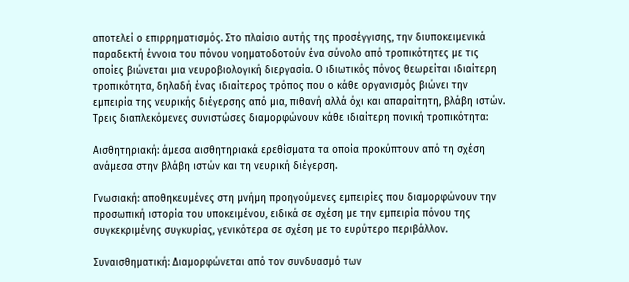αποτελεί ο επιρρηματισμός. Στο πλαίσιο αυτής της προσέγγισης, την διυποκειμενικά παραδεκτή έννοια του πόνου νοηματοδοτούν ένα σύνολο από τροπικότητες με τις οποίες βιώνεται μια νευροβιολογική διεργασία. Ο ιδιωτικός πόνος θεωρείται ιδιαίτερη τροπικότητα, δηλαδή ένας ιδιαίτερος τρόπος που ο κάθε οργανισμός βιώνει την εμπειρία της νευρικής διέγερσης από μια, πιθανή αλλά όχι και απαραίτητη, βλάβη ιστών. Τρεις διαπλεκόμενες συνιστώσες διαμορφώνουν κάθε ιδιαίτερη πονική τροπικότητα:

Αισθητηριακή: άμεσα αισθητηριακά ερεθίσματα τα οποία προκύπτουν από τη σχέση ανάμεσα στην βλάβη ιστών και τη νευρική διέγερση.

Γνωσιακή: αποθηκευμένες στη μνήμη προηγούμενες εμπειρίες που διαμορφώνουν την προσωπική ιστορία του υποκειμένου, ειδικά σε σχέση με την εμπειρία πόνου της συγκεκριμένης συγκυρίας, γενικότερα σε σχέση με το ευρύτερο περιβάλλον.

Συναισθηματική: Διαμορφώνεται από τον συνδυασμό των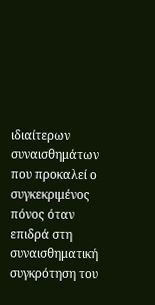ιδιαίτερων συναισθημάτων που προκαλεί ο συγκεκριμένος πόνος όταν επιδρά στη συναισθηματική συγκρότηση του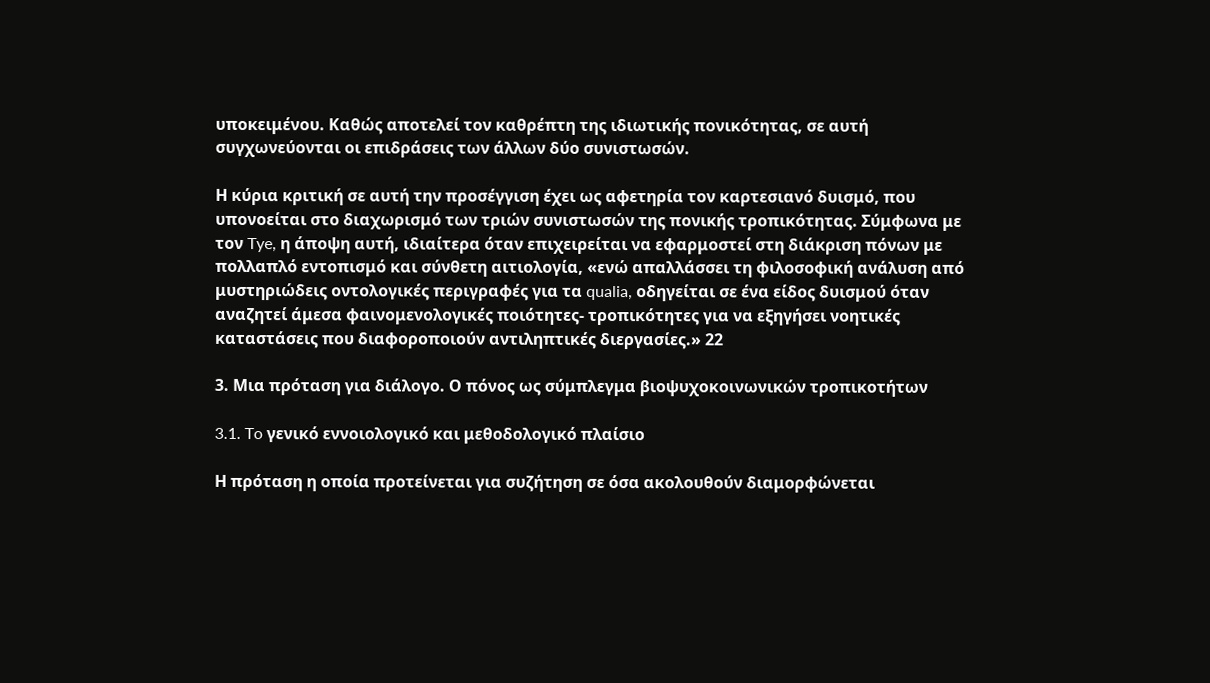υποκειμένου. Καθώς αποτελεί τον καθρέπτη της ιδιωτικής πονικότητας, σε αυτή συγχωνεύονται οι επιδράσεις των άλλων δύο συνιστωσών.

Η κύρια κριτική σε αυτή την προσέγγιση έχει ως αφετηρία τον καρτεσιανό δυισμό, που υπονοείται στο διαχωρισμό των τριών συνιστωσών της πονικής τροπικότητας. Σύμφωνα με τον Tye, η άποψη αυτή, ιδιαίτερα όταν επιχειρείται να εφαρμοστεί στη διάκριση πόνων με πολλαπλό εντοπισμό και σύνθετη αιτιολογία, «ενώ απαλλάσσει τη φιλοσοφική ανάλυση από μυστηριώδεις οντολογικές περιγραφές για τα qualia, οδηγείται σε ένα είδος δυισμού όταν αναζητεί άμεσα φαινομενολογικές ποιότητες- τροπικότητες για να εξηγήσει νοητικές καταστάσεις που διαφοροποιούν αντιληπτικές διεργασίες.» 22

3. Μια πρόταση για διάλογο. Ο πόνος ως σύμπλεγμα βιοψυχοκοινωνικών τροπικοτήτων

3.1. To γενικό εννοιολογικό και μεθοδολογικό πλαίσιο

Η πρόταση η οποία προτείνεται για συζήτηση σε όσα ακολουθούν διαμορφώνεται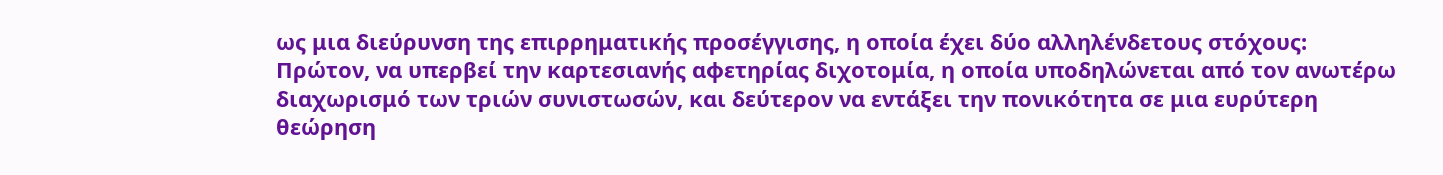ως μια διεύρυνση της επιρρηματικής προσέγγισης, η οποία έχει δύο αλληλένδετους στόχους: Πρώτον, να υπερβεί την καρτεσιανής αφετηρίας διχοτομία, η οποία υποδηλώνεται από τον ανωτέρω διαχωρισμό των τριών συνιστωσών, και δεύτερον να εντάξει την πονικότητα σε μια ευρύτερη θεώρηση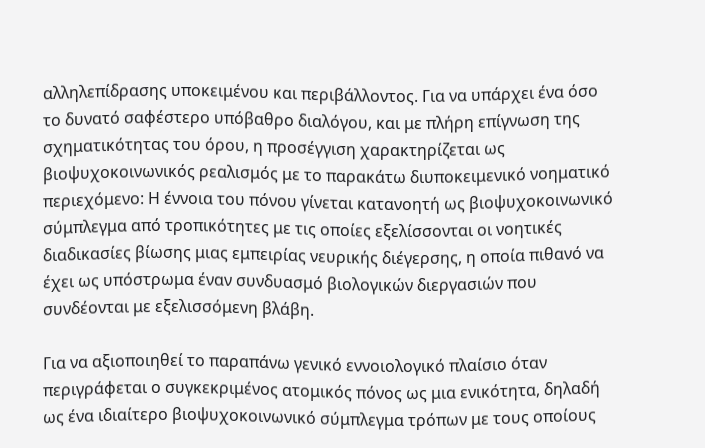αλληλεπίδρασης υποκειμένου και περιβάλλοντος. Για να υπάρχει ένα όσο το δυνατό σαφέστερο υπόβαθρο διαλόγου, και με πλήρη επίγνωση της σχηματικότητας του όρου, η προσέγγιση χαρακτηρίζεται ως βιοψυχοκοινωνικός ρεαλισμός με το παρακάτω διυποκειμενικό νοηματικό περιεχόμενο: Η έννοια του πόνου γίνεται κατανοητή ως βιοψυχοκοινωνικό σύμπλεγμα από τροπικότητες με τις οποίες εξελίσσονται οι νοητικές διαδικασίες βίωσης μιας εμπειρίας νευρικής διέγερσης, η οποία πιθανό να έχει ως υπόστρωμα έναν συνδυασμό βιολογικών διεργασιών που συνδέονται με εξελισσόμενη βλάβη.

Για να αξιοποιηθεί το παραπάνω γενικό εννοιολογικό πλαίσιο όταν περιγράφεται ο συγκεκριμένος ατομικός πόνος ως μια ενικότητα, δηλαδή ως ένα ιδιαίτερο βιοψυχοκοινωνικό σύμπλεγμα τρόπων με τους οποίους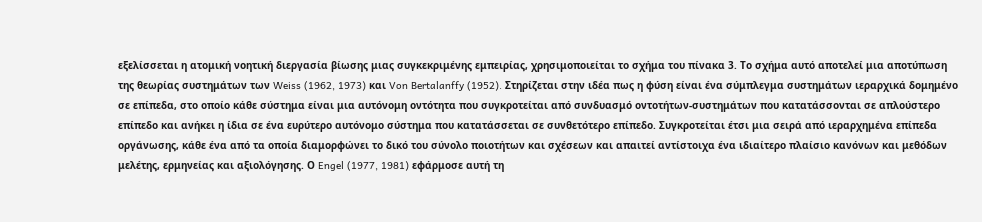εξελίσσεται η ατομική νοητική διεργασία βίωσης μιας συγκεκριμένης εμπειρίας, χρησιμοποιείται το σχήμα του πίνακα 3. Το σχήμα αυτό αποτελεί μια αποτύπωση της θεωρίας συστημάτων των Weiss (1962, 1973) και Von Bertalanffy (1952). Στηρίζεται στην ιδέα πως η φύση είναι ένα σύμπλεγμα συστημάτων ιεραρχικά δομημένο σε επίπεδα, στο οποίο κάθε σύστημα είναι μια αυτόνομη οντότητα που συγκροτείται από συνδυασμό οντοτήτων-συστημάτων που κατατάσσονται σε απλούστερο επίπεδο και ανήκει η ίδια σε ένα ευρύτερο αυτόνομο σύστημα που κατατάσσεται σε συνθετότερο επίπεδο. Συγκροτείται έτσι μια σειρά από ιεραρχημένα επίπεδα οργάνωσης, κάθε ένα από τα οποία διαμορφώνει το δικό του σύνολο ποιοτήτων και σχέσεων και απαιτεί αντίστοιχα ένα ιδιαίτερο πλαίσιο κανόνων και μεθόδων μελέτης, ερμηνείας και αξιολόγησης. Ο Engel (1977, 1981) εφάρμοσε αυτή τη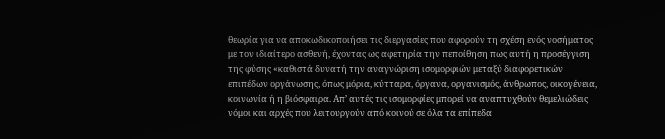θεωρία για να αποκωδικοποιήσει τις διεργασίες που αφορούν τη σχέση ενός νοσήματος με τον ιδιαίτερο ασθενή, έχοντας ως αφετηρία την πεποίθηση πως αυτή η προσέγγιση της φύσης «καθιστά δυνατή την αναγνώριση ισομορφιών μεταξύ διαφορετικών επιπέδων οργάνωσης, όπως μόρια, κύτταρα, όργανα, οργανισμός, άνθρωπος, οικογένεια, κοινωνία ή η βιόσφαιρα. Απ’ αυτές τις ισομορφίες μπορεί να αναπτυχθούν θεμελιώδεις νόμοι και αρχές που λειτουργούν από κοινού σε όλα τα επίπεδα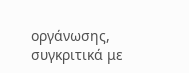οργάνωσης, συγκριτικά με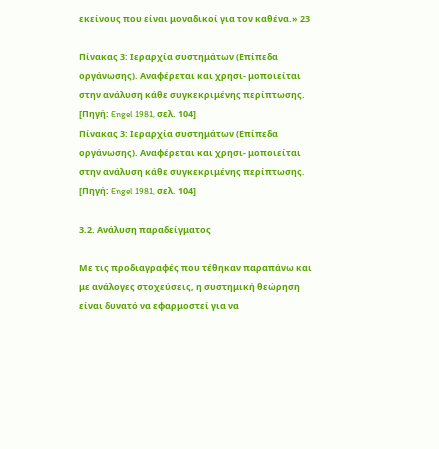εκείνους που είναι μοναδικοί για τον καθένα.» 23

Πίνακας 3: Ιεραρχία συστημάτων (Επίπεδα οργάνωσης). Αναφέρεται και χρησι- μοποιείται στην ανάλυση κάθε συγκεκριμένης περίπτωσης. [Πηγή: Engel 1981, σελ. 104]
Πίνακας 3: Ιεραρχία συστημάτων (Επίπεδα οργάνωσης). Αναφέρεται και χρησι- μοποιείται στην ανάλυση κάθε συγκεκριμένης περίπτωσης. [Πηγή: Engel 1981, σελ. 104]

3.2. Ανάλυση παραδείγματος

Με τις προδιαγραφές που τέθηκαν παραπάνω και με ανάλογες στοχεύσεις, η συστημική θεώρηση είναι δυνατό να εφαρμοστεί για να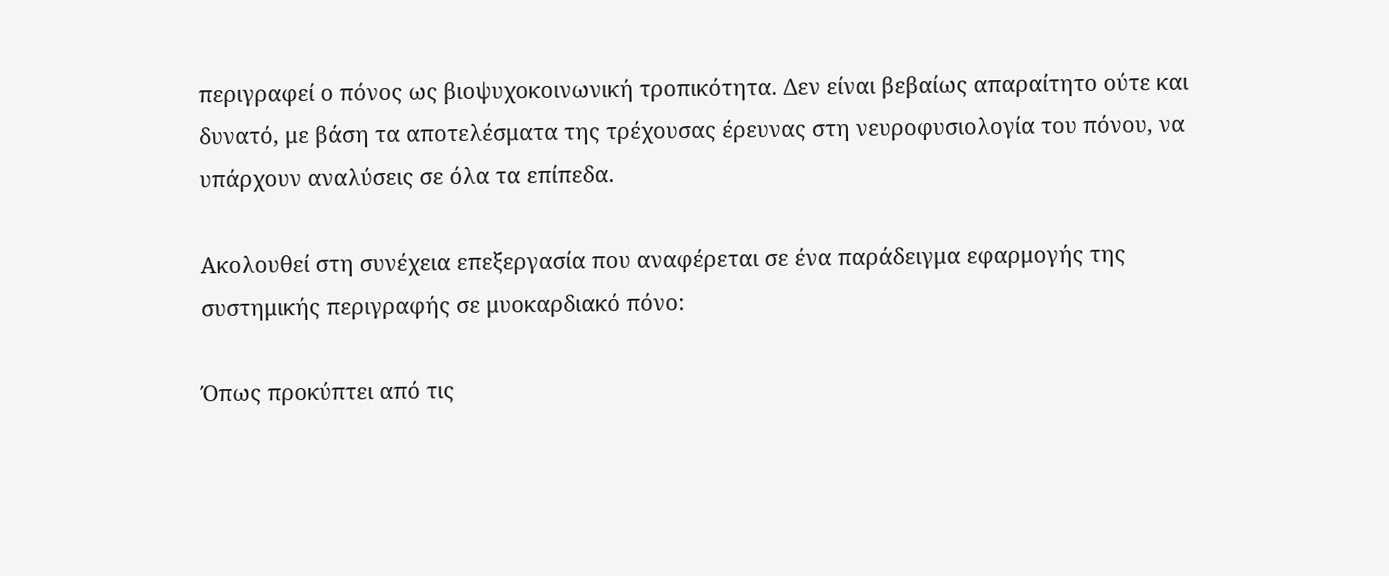περιγραφεί ο πόνος ως βιοψυχοκοινωνική τροπικότητα. Δεν είναι βεβαίως απαραίτητο ούτε και δυνατό, με βάση τα αποτελέσματα της τρέχουσας έρευνας στη νευροφυσιολογία του πόνου, να υπάρχουν αναλύσεις σε όλα τα επίπεδα.

Ακολουθεί στη συνέχεια επεξεργασία που αναφέρεται σε ένα παράδειγμα εφαρμογής της συστημικής περιγραφής σε μυοκαρδιακό πόνο:

Όπως προκύπτει από τις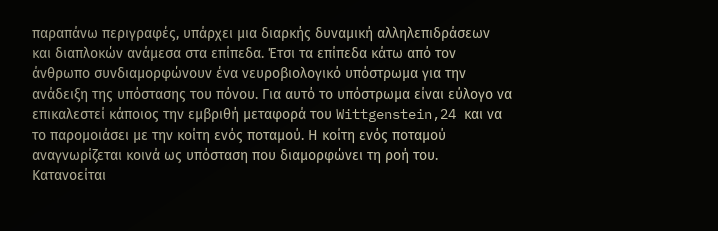παραπάνω περιγραφές, υπάρχει μια διαρκής δυναμική αλληλεπιδράσεων και διαπλοκών ανάμεσα στα επίπεδα. Έτσι τα επίπεδα κάτω από τον άνθρωπο συνδιαμορφώνουν ένα νευροβιολογικό υπόστρωμα για την ανάδειξη της υπόστασης του πόνου. Για αυτό το υπόστρωμα είναι εύλογο να επικαλεστεί κάποιος την εμβριθή μεταφορά του Wittgenstein,24 και να το παρομοιάσει με την κοίτη ενός ποταμού. Η κοίτη ενός ποταμού αναγνωρίζεται κοινά ως υπόσταση που διαμορφώνει τη ροή του. Κατανοείται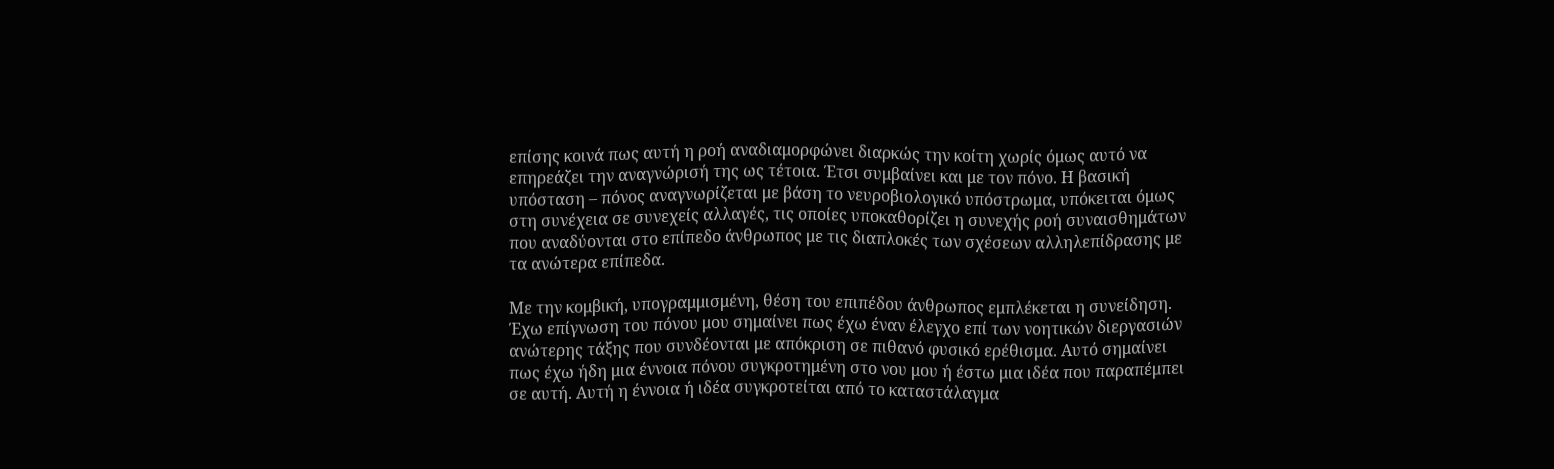επίσης κοινά πως αυτή η ροή αναδιαμορφώνει διαρκώς την κοίτη χωρίς όμως αυτό να επηρεάζει την αναγνώρισή της ως τέτοια. Έτσι συμβαίνει και με τον πόνο. Η βασική υπόσταση – πόνος αναγνωρίζεται με βάση το νευροβιολογικό υπόστρωμα, υπόκειται όμως στη συνέχεια σε συνεχείς αλλαγές, τις οποίες υποκαθορίζει η συνεχής ροή συναισθημάτων που αναδύονται στο επίπεδο άνθρωπος με τις διαπλοκές των σχέσεων αλληλεπίδρασης με τα ανώτερα επίπεδα.

Με την κομβική, υπογραμμισμένη, θέση του επιπέδου άνθρωπος εμπλέκεται η συνείδηση. Έχω επίγνωση του πόνου μου σημαίνει πως έχω έναν έλεγχο επί των νοητικών διεργασιών ανώτερης τάξης που συνδέονται με απόκριση σε πιθανό φυσικό ερέθισμα. Αυτό σημαίνει πως έχω ήδη μια έννοια πόνου συγκροτημένη στο νου μου ή έστω μια ιδέα που παραπέμπει σε αυτή. Αυτή η έννοια ή ιδέα συγκροτείται από το καταστάλαγμα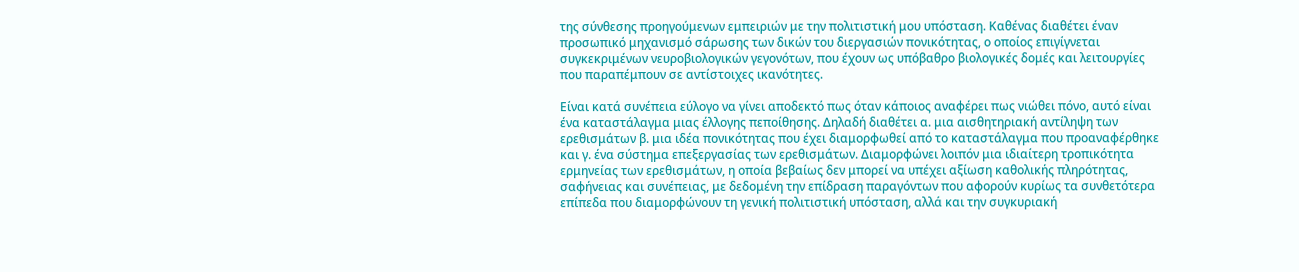της σύνθεσης προηγούμενων εμπειριών με την πολιτιστική μου υπόσταση. Καθένας διαθέτει έναν προσωπικό μηχανισμό σάρωσης των δικών του διεργασιών πονικότητας, ο οποίος επιγίγνεται συγκεκριμένων νευροβιολογικών γεγονότων, που έχουν ως υπόβαθρο βιολογικές δομές και λειτουργίες που παραπέμπουν σε αντίστοιχες ικανότητες.

Είναι κατά συνέπεια εύλογο να γίνει αποδεκτό πως όταν κάποιος αναφέρει πως νιώθει πόνο, αυτό είναι ένα καταστάλαγμα μιας έλλογης πεποίθησης. Δηλαδή διαθέτει α. μια αισθητηριακή αντίληψη των ερεθισμάτων β. μια ιδέα πονικότητας που έχει διαμορφωθεί από το καταστάλαγμα που προαναφέρθηκε και γ. ένα σύστημα επεξεργασίας των ερεθισμάτων. Διαμορφώνει λοιπόν μια ιδιαίτερη τροπικότητα ερμηνείας των ερεθισμάτων, η οποία βεβαίως δεν μπορεί να υπέχει αξίωση καθολικής πληρότητας, σαφήνειας και συνέπειας, με δεδομένη την επίδραση παραγόντων που αφορούν κυρίως τα συνθετότερα επίπεδα που διαμορφώνουν τη γενική πολιτιστική υπόσταση, αλλά και την συγκυριακή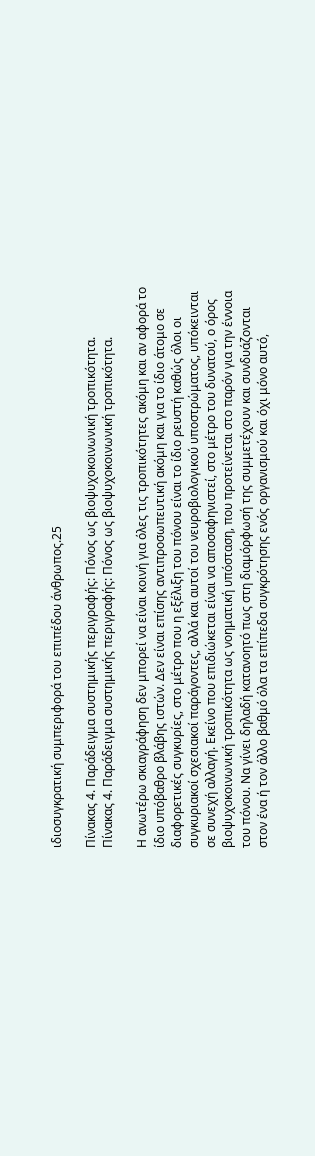ιδιοσυγκρατική συμπεριφορά του επιπέδου άνθρωπος.25

Πίνακας 4. Παράδειγμα συστημικής περιγραφής: Πόνος ως βιοψυχοκοινωνική τροπικότητα.
Πίνακας 4. Παράδειγμα συστημικής περιγραφής: Πόνος ως βιοψυχοκοινωνική τροπικότητα.

Η ανωτέρω σκιαγράφηση δεν μπορεί να είναι κοινή για όλες τις τροπικότητες ακόμη και αν αφορά το ίδιο υπόβαθρο βλάβης ιστών. Δεν είναι επίσης αντιπροσωπευτική ακόμη και για το ίδιο άτομο σε διαφορετικές συγκυρίες, στο μέτρο που η εξέλιξη του πόνου είναι το ίδιο ρευστή καθώς όλοι οι συγκυριακοί σχεσιακοί παράγοντες, αλλά και αυτοί του νευροβιολογικού υποστρώματος, υπόκεινται σε συνεχή αλλαγή. Εκείνο που επιδιώκεται είναι να αποσαφηνιστεί, στο μέτρο του δυνατού, ο όρος βιοψυχοκοινωνική τροπικότητα ως νοηματική υπόσταση, που προτείνεται στο παρόν για την έννοια του πόνου. Να γίνει δηλαδή κατανοητό πως στη διαμόρφωσή της συμμετέχουν και συνδυάζονται στον ένα ή τον άλλο βαθμό όλα τα επίπεδα συγκρότησης ενός οργανισμού και όχι μόνο αυτό,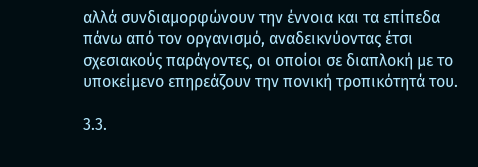αλλά συνδιαμορφώνουν την έννοια και τα επίπεδα πάνω από τον οργανισμό, αναδεικνύοντας έτσι σχεσιακούς παράγοντες, οι οποίοι σε διαπλοκή με το υποκείμενο επηρεάζουν την πονική τροπικότητά του.

3.3.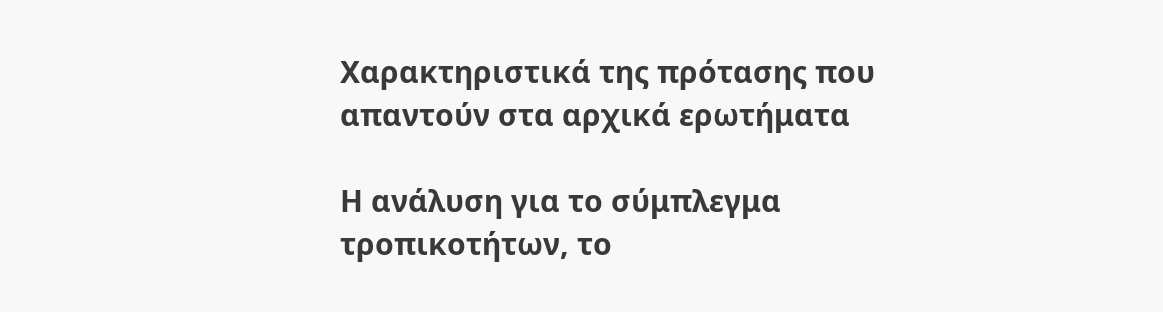Χαρακτηριστικά της πρότασης που απαντούν στα αρχικά ερωτήματα

Η ανάλυση για το σύμπλεγμα τροπικοτήτων, το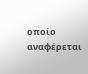οποίο αναφέρεται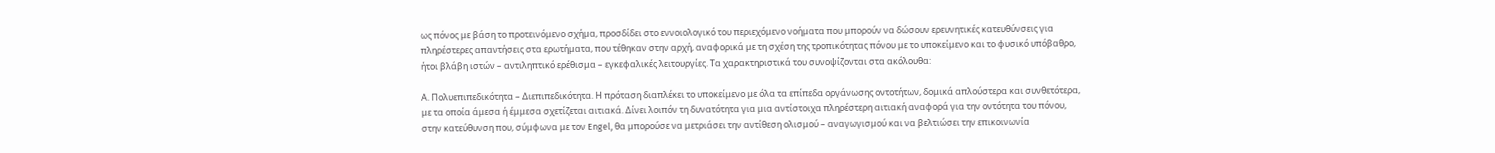ως πόνος με βάση το προτεινόμενο σχήμα, προσδίδει στο εννοιολογικό του περιεχόμενο νοήματα που μπορούν να δώσουν ερευνητικές κατευθύνσεις για πληρέστερες απαντήσεις στα ερωτήματα, που τέθηκαν στην αρχή, αναφορικά με τη σχέση της τροπικότητας πόνου με το υποκείμενο και το φυσικό υπόβαθρο, ήτοι βλάβη ιστών – αντιληπτικό ερέθισμα – εγκεφαλικές λειτουργίες. Τα χαρακτηριστικά του συνοψίζονται στα ακόλουθα:

Α. Πολυεπιπεδικότητα – Διεπιπεδικότητα. Η πρόταση διαπλέκει το υποκείμενο με όλα τα επίπεδα οργάνωσης οντοτήτων, δομικά απλούστερα και συνθετότερα, με τα οποία άμεσα ή έμμεσα σχετίζεται αιτιακά. Δίνει λοιπόν τη δυνατότητα για μια αντίστοιχα πληρέστερη αιτιακή αναφορά για την οντότητα του πόνου, στην κατεύθυνση που, σύμφωνα με τον Engel, θα μπορούσε να μετριάσει την αντίθεση ολισμού – αναγωγισμού και να βελτιώσει την επικοινωνία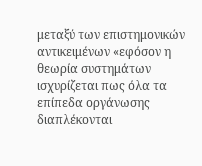μεταξύ των επιστημονικών αντικειμένων «εφόσον η θεωρία συστημάτων ισχυρίζεται πως όλα τα επίπεδα οργάνωσης διαπλέκονται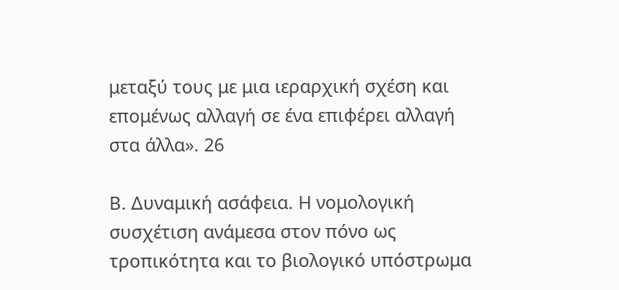μεταξύ τους με μια ιεραρχική σχέση και επομένως αλλαγή σε ένα επιφέρει αλλαγή στα άλλα». 26

Β. Δυναμική ασάφεια. Η νομολογική συσχέτιση ανάμεσα στον πόνο ως τροπικότητα και το βιολογικό υπόστρωμα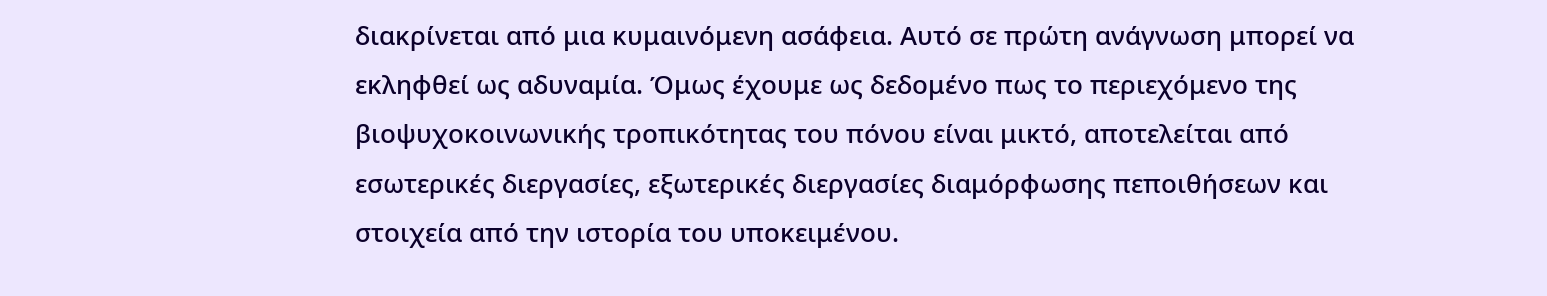διακρίνεται από μια κυμαινόμενη ασάφεια. Αυτό σε πρώτη ανάγνωση μπορεί να εκληφθεί ως αδυναμία. Όμως έχουμε ως δεδομένο πως το περιεχόμενο της βιοψυχοκοινωνικής τροπικότητας του πόνου είναι μικτό, αποτελείται από εσωτερικές διεργασίες, εξωτερικές διεργασίες διαμόρφωσης πεποιθήσεων και στοιχεία από την ιστορία του υποκειμένου.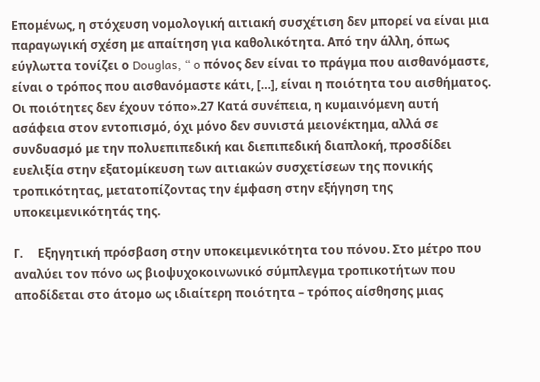Επομένως, η στόχευση νομολογική αιτιακή συσχέτιση δεν μπορεί να είναι μια παραγωγική σχέση με απαίτηση για καθολικότητα. Από την άλλη, όπως εύγλωττα τονίζει ο Douglas, “ o πόνος δεν είναι το πράγμα που αισθανόμαστε, είναι ο τρόπος που αισθανόμαστε κάτι, […], είναι η ποιότητα του αισθήματος. Οι ποιότητες δεν έχουν τόπο».27 Κατά συνέπεια, η κυμαινόμενη αυτή ασάφεια στον εντοπισμό, όχι μόνο δεν συνιστά μειονέκτημα, αλλά σε συνδυασμό με την πολυεπιπεδική και διεπιπεδική διαπλοκή, προσδίδει ευελιξία στην εξατομίκευση των αιτιακών συσχετίσεων της πονικής τροπικότητας, μετατοπίζοντας την έμφαση στην εξήγηση της υποκειμενικότητάς της.

Γ.     Εξηγητική πρόσβαση στην υποκειμενικότητα του πόνου. Στο μέτρο που αναλύει τον πόνο ως βιοψυχοκοινωνικό σύμπλεγμα τροπικοτήτων που αποδίδεται στο άτομο ως ιδιαίτερη ποιότητα – τρόπος αίσθησης μιας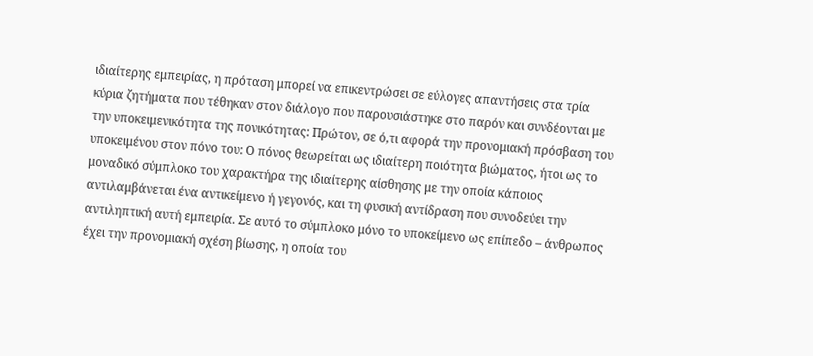ιδιαίτερης εμπειρίας, η πρόταση μπορεί να επικεντρώσει σε εύλογες απαντήσεις στα τρία κύρια ζητήματα που τέθηκαν στον διάλογο που παρουσιάστηκε στο παρόν και συνδέονται με την υποκειμενικότητα της πονικότητας: Πρώτον, σε ό,τι αφορά την προνομιακή πρόσβαση του υποκειμένου στον πόνο του: Ο πόνος θεωρείται ως ιδιαίτερη ποιότητα βιώματος, ήτοι ως το μοναδικό σύμπλοκο του χαρακτήρα της ιδιαίτερης αίσθησης με την οποία κάποιος αντιλαμβάνεται ένα αντικείμενο ή γεγονός, και τη φυσική αντίδραση που συνοδεύει την αντιληπτική αυτή εμπειρία. Σε αυτό το σύμπλοκο μόνο το υποκείμενο ως επίπεδο – άνθρωπος έχει την προνομιακή σχέση βίωσης, η οποία του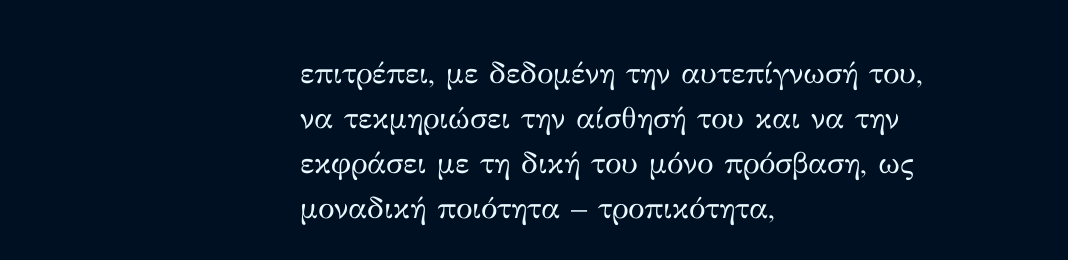επιτρέπει, με δεδομένη την αυτεπίγνωσή του, να τεκμηριώσει την αίσθησή του και να την εκφράσει με τη δική του μόνο πρόσβαση, ως μοναδική ποιότητα – τροπικότητα,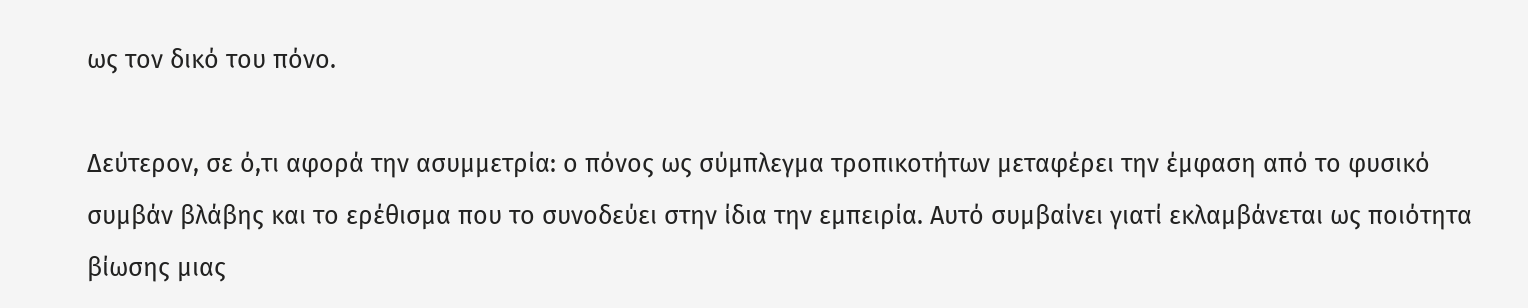ως τον δικό του πόνο.

Δεύτερον, σε ό,τι αφορά την ασυμμετρία: ο πόνος ως σύμπλεγμα τροπικοτήτων μεταφέρει την έμφαση από το φυσικό συμβάν βλάβης και το ερέθισμα που το συνοδεύει στην ίδια την εμπειρία. Αυτό συμβαίνει γιατί εκλαμβάνεται ως ποιότητα βίωσης μιας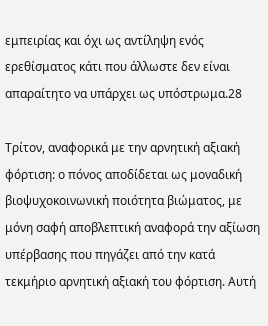εμπειρίας και όχι ως αντίληψη ενός ερεθίσματος κάτι που άλλωστε δεν είναι απαραίτητο να υπάρχει ως υπόστρωμα.28

Τρίτον, αναφορικά με την αρνητική αξιακή φόρτιση: ο πόνος αποδίδεται ως μοναδική βιοψυχοκοινωνική ποιότητα βιώματος, με μόνη σαφή αποβλεπτική αναφορά την αξίωση υπέρβασης που πηγάζει από την κατά τεκμήριο αρνητική αξιακή του φόρτιση. Αυτή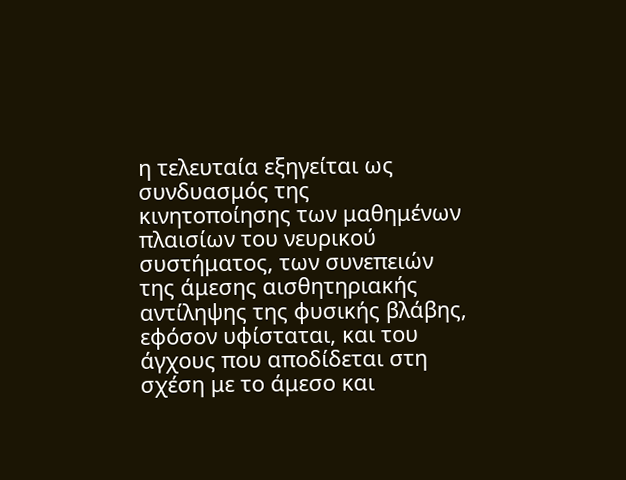η τελευταία εξηγείται ως συνδυασμός της κινητοποίησης των μαθημένων πλαισίων του νευρικού συστήματος, των συνεπειών της άμεσης αισθητηριακής αντίληψης της φυσικής βλάβης, εφόσον υφίσταται, και του άγχους που αποδίδεται στη σχέση με το άμεσο και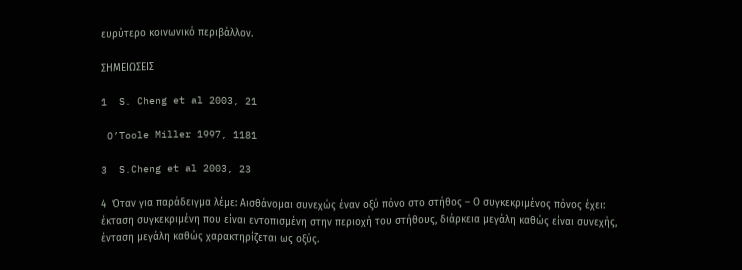ευρύτερο κοινωνικό περιβάλλον.

ΣΗΜΕΙΩΣΕΙΣ

1  S. Cheng et al 2003, 21

 O’Toole Miller 1997, 1181

3  S.Cheng et al 2003, 23

4  Όταν για παράδειγμα λέμε: Αισθάνομαι συνεχώς έναν οξύ πόνο στο στήθος – Ο συγκεκριμένος πόνος έχει: έκταση συγκεκριμένη που είναι εντοπισμένη στην περιοχή του στήθους, διάρκεια μεγάλη καθώς είναι συνεχής, ένταση μεγάλη καθώς χαρακτηρίζεται ως οξύς.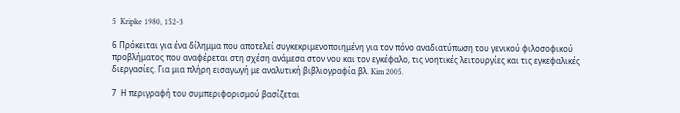5  Kripke 1980, 152-3

6 Πρόκειται για ένα δίλημμα που αποτελεί συγκεκριμενοποιημένη για τον πόνο αναδιατύπωση του γενικού φιλοσοφικού προβλήματος που αναφέρεται στη σχέση ανάμεσα στον νου και τον εγκέφαλο, τις νοητικές λειτουργίες και τις εγκεφαλικές διεργασίες. Για μια πλήρη εισαγωγή με αναλυτική βιβλιογραφία βλ. Kim 2005.

7  Η περιγραφή του συμπεριφορισμού βασίζεται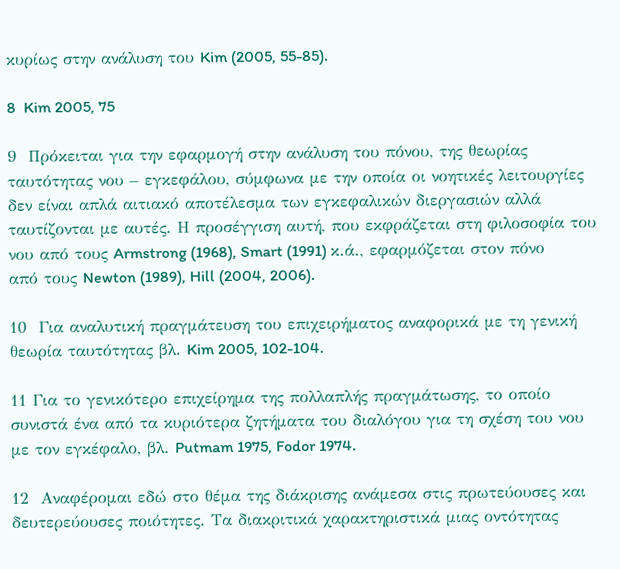κυρίως στην ανάλυση του Kim (2005, 55-85).

8  Kim 2005, 75

9  Πρόκειται για την εφαρμογή στην ανάλυση του πόνου, της θεωρίας ταυτότητας νου – εγκεφάλου, σύμφωνα με την οποία οι νοητικές λειτουργίες δεν είναι απλά αιτιακό αποτέλεσμα των εγκεφαλικών διεργασιών αλλά ταυτίζονται με αυτές. Η προσέγγιση αυτή, που εκφράζεται στη φιλοσοφία του νου από τους Armstrong (1968), Smart (1991) κ.ά., εφαρμόζεται στον πόνο από τους Newton (1989), Hill (2004, 2006).

10  Για αναλυτική πραγμάτευση του επιχειρήματος αναφορικά με τη γενική θεωρία ταυτότητας βλ. Kim 2005, 102-104.

11 Για το γενικότερο επιχείρημα της πολλαπλής πραγμάτωσης, το οποίο συνιστά ένα από τα κυριότερα ζητήματα του διαλόγου για τη σχέση του νου με τον εγκέφαλο, βλ. Putmam 1975, Fodor 1974.

12  Αναφέρομαι εδώ στο θέμα της διάκρισης ανάμεσα στις πρωτεύουσες και δευτερεύουσες ποιότητες. Τα διακριτικά χαρακτηριστικά μιας οντότητας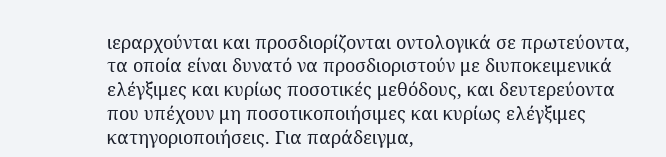ιεραρχούνται και προσδιορίζονται οντολογικά σε πρωτεύοντα, τα οποία είναι δυνατό να προσδιοριστούν με διυποκειμενικά ελέγξιμες και κυρίως ποσοτικές μεθόδους, και δευτερεύοντα που υπέχουν μη ποσοτικοποιήσιμες και κυρίως ελέγξιμες κατηγοριοποιήσεις. Για παράδειγμα,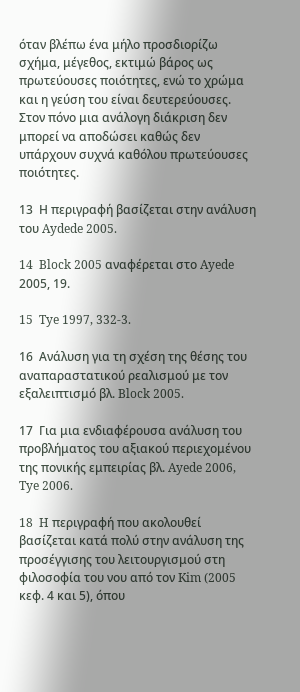όταν βλέπω ένα μήλο προσδιορίζω σχήμα, μέγεθος, εκτιμώ βάρος ως πρωτεύουσες ποιότητες, ενώ το χρώμα και η γεύση του είναι δευτερεύουσες. Στον πόνο μια ανάλογη διάκριση δεν μπορεί να αποδώσει καθώς δεν υπάρχουν συχνά καθόλου πρωτεύουσες ποιότητες.

13  Η περιγραφή βασίζεται στην ανάλυση του Aydede 2005.

14  Block 2005 αναφέρεται στο Ayede 2005, 19.

15  Tye 1997, 332-3.

16  Ανάλυση για τη σχέση της θέσης του αναπαραστατικού ρεαλισμού με τον εξαλειπτισμό βλ. Block 2005.

17  Για μια ενδιαφέρουσα ανάλυση του προβλήματος του αξιακού περιεχομένου της πονικής εμπειρίας βλ. Ayede 2006, Tye 2006.

18  H περιγραφή που ακολουθεί βασίζεται κατά πολύ στην ανάλυση της προσέγγισης του λειτουργισμού στη φιλοσοφία του νου από τον Kim (2005 κεφ. 4 και 5), όπου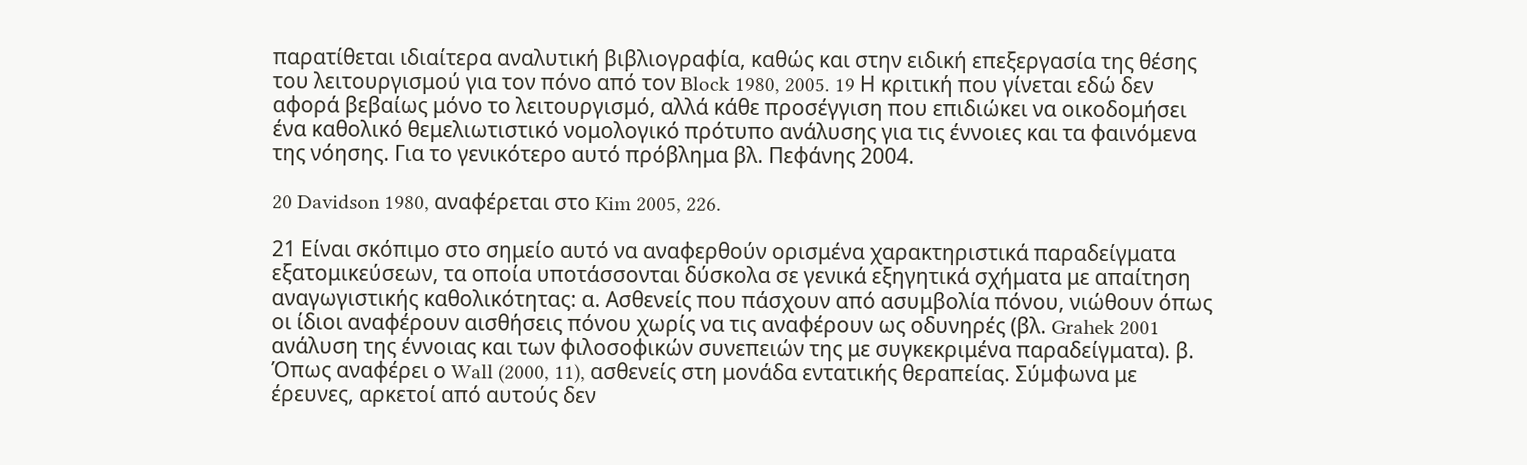παρατίθεται ιδιαίτερα αναλυτική βιβλιογραφία, καθώς και στην ειδική επεξεργασία της θέσης του λειτουργισμού για τον πόνο από τον Block 1980, 2005. 19 Η κριτική που γίνεται εδώ δεν αφορά βεβαίως μόνο το λειτουργισμό, αλλά κάθε προσέγγιση που επιδιώκει να οικοδομήσει ένα καθολικό θεμελιωτιστικό νομολογικό πρότυπο ανάλυσης για τις έννοιες και τα φαινόμενα της νόησης. Για το γενικότερο αυτό πρόβλημα βλ. Πεφάνης 2004.

20 Davidson 1980, αναφέρεται στο Kim 2005, 226.

21 Είναι σκόπιμο στο σημείο αυτό να αναφερθούν ορισμένα χαρακτηριστικά παραδείγματα εξατομικεύσεων, τα οποία υποτάσσονται δύσκολα σε γενικά εξηγητικά σχήματα με απαίτηση αναγωγιστικής καθολικότητας: α. Ασθενείς που πάσχουν από ασυμβολία πόνου, νιώθουν όπως οι ίδιοι αναφέρουν αισθήσεις πόνου χωρίς να τις αναφέρουν ως οδυνηρές (βλ. Grahek 2001 ανάλυση της έννοιας και των φιλοσοφικών συνεπειών της με συγκεκριμένα παραδείγματα). β. Όπως αναφέρει ο Wall (2000, 11), ασθενείς στη μονάδα εντατικής θεραπείας. Σύμφωνα με έρευνες, αρκετοί από αυτούς δεν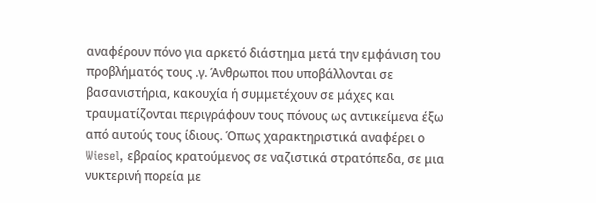αναφέρουν πόνο για αρκετό διάστημα μετά την εμφάνιση του προβλήματός τους .γ. Άνθρωποι που υποβάλλονται σε βασανιστήρια, κακουχία ή συμμετέχουν σε μάχες και τραυματίζονται περιγράφουν τους πόνους ως αντικείμενα έξω από αυτούς τους ίδιους. Όπως χαρακτηριστικά αναφέρει ο Wiesel, εβραίος κρατούμενος σε ναζιστικά στρατόπεδα, σε μια νυκτερινή πορεία με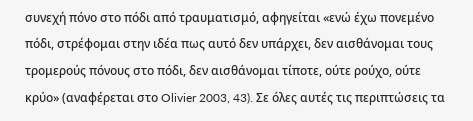συνεχή πόνο στο πόδι από τραυματισμό, αφηγείται «ενώ έχω πονεμένο πόδι, στρέφομαι στην ιδέα πως αυτό δεν υπάρχει, δεν αισθάνομαι τους τρομερούς πόνους στο πόδι, δεν αισθάνομαι τίποτε, ούτε ρούχο, ούτε κρύο» (αναφέρεται στο Olivier 2003, 43). Σε όλες αυτές τις περιπτώσεις τα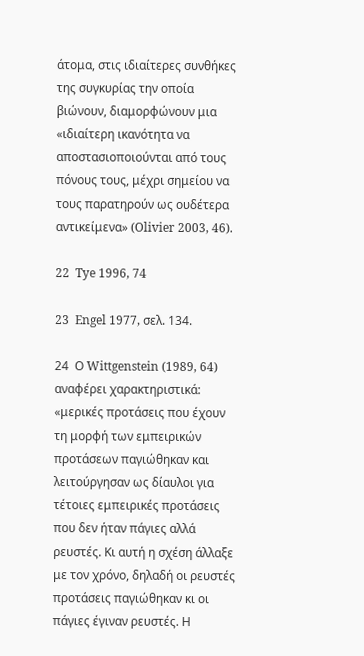άτομα, στις ιδιαίτερες συνθήκες της συγκυρίας την οποία βιώνουν, διαμορφώνουν μια «ιδιαίτερη ικανότητα να αποστασιοποιούνται από τους πόνους τους, μέχρι σημείου να τους παρατηρούν ως ουδέτερα αντικείμενα» (Olivier 2003, 46).

22  Tye 1996, 74

23  Engel 1977, σελ. 134.

24  Ο Wittgenstein (1989, 64) αναφέρει χαρακτηριστικά: «μερικές προτάσεις που έχουν τη μορφή των εμπειρικών προτάσεων παγιώθηκαν και λειτούργησαν ως δίαυλοι για τέτοιες εμπειρικές προτάσεις που δεν ήταν πάγιες αλλά ρευστές. Κι αυτή η σχέση άλλαξε με τον χρόνο, δηλαδή οι ρευστές προτάσεις παγιώθηκαν κι οι πάγιες έγιναν ρευστές. Η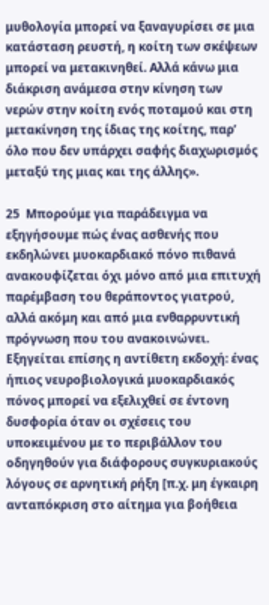μυθολογία μπορεί να ξαναγυρίσει σε μια κατάσταση ρευστή, η κοίτη των σκέψεων μπορεί να μετακινηθεί. Αλλά κάνω μια διάκριση ανάμεσα στην κίνηση των νερών στην κοίτη ενός ποταμού και στη μετακίνηση της ίδιας της κοίτης, παρ’ όλο που δεν υπάρχει σαφής διαχωρισμός μεταξύ της μιας και της άλλης».

25  Μπορούμε για παράδειγμα να εξηγήσουμε πώς ένας ασθενής που εκδηλώνει μυοκαρδιακό πόνο πιθανά ανακουφίζεται όχι μόνο από μια επιτυχή παρέμβαση του θεράποντος γιατρού, αλλά ακόμη και από μια ενθαρρυντική πρόγνωση που του ανακοινώνει. Εξηγείται επίσης η αντίθετη εκδοχή: ένας ήπιος νευροβιολογικά μυοκαρδιακός πόνος μπορεί να εξελιχθεί σε έντονη δυσφορία όταν οι σχέσεις του υποκειμένου με το περιβάλλον του οδηγηθούν για διάφορους συγκυριακούς λόγους σε αρνητική ρήξη [π.χ. μη έγκαιρη ανταπόκριση στο αίτημα για βοήθεια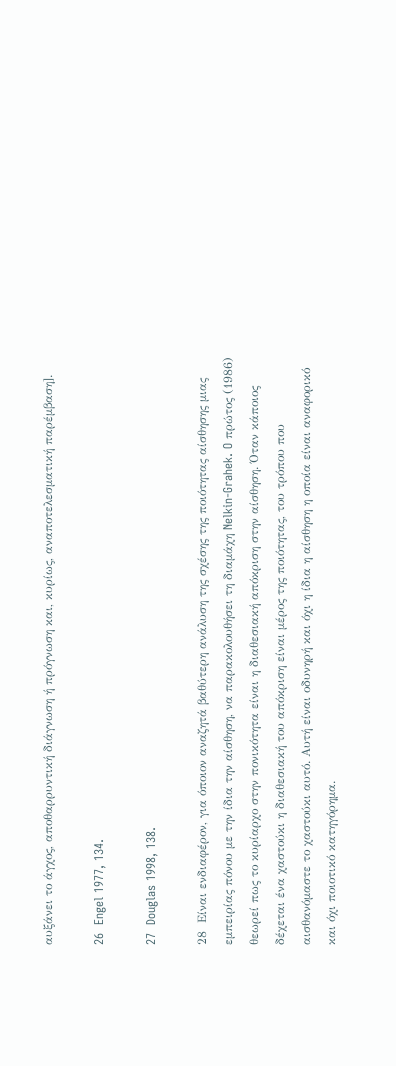αυξάνει το άγχος, αποθαρρυντική διάγνωση ή πρόγνωση και, κυρίως, αναποτελεσματική παρέμβαση].

26  Engel 1977, 134.

27  Douglas 1998, 138.

28  Είναι ενδιαφέρον, για όποιον αναζητά βαθύτερη ανάλυση της σχέσης της ποιότητας αίσθησης μιας εμπειρίας πόνου με την ίδια την αίσθηση, να παρακολουθήσει τη διαμάχη Nelkin-Grahek. O πρώτος (1986) θεωρεί πως το κυρίαρχο στην πονικότητα είναι η διαθεσιακή απόκριση στην αίσθηση. Όταν κάποιος δέχεται ένα χαστούκι η διαθεσιακή του απόκριση είναι μέρος της ποιότητας, του τρόπου που αισθανόμαστε το χαστούκι αυτό. Αυτή είναι οδυνηρή και όχι η ίδια η αίσθηση η οποία είναι αναφορικό και όχι ποιοτικό κατηγόρημα.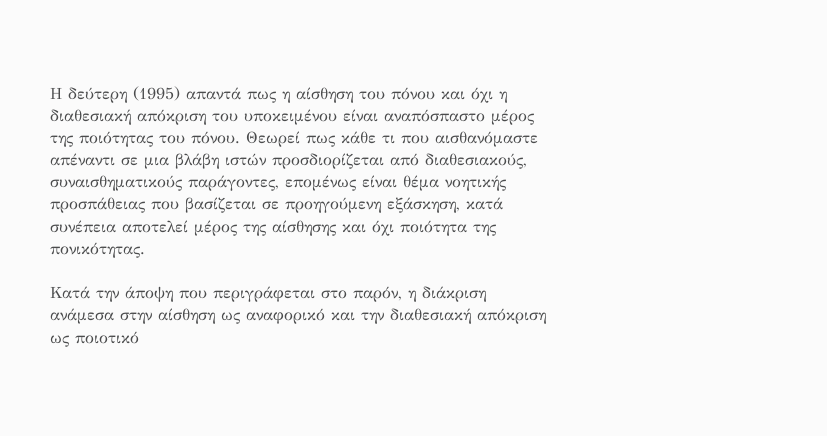Η δεύτερη (1995) απαντά πως η αίσθηση του πόνου και όχι η διαθεσιακή απόκριση του υποκειμένου είναι αναπόσπαστο μέρος της ποιότητας του πόνου. Θεωρεί πως κάθε τι που αισθανόμαστε απέναντι σε μια βλάβη ιστών προσδιορίζεται από διαθεσιακούς, συναισθηματικούς παράγοντες, επομένως είναι θέμα νοητικής προσπάθειας που βασίζεται σε προηγούμενη εξάσκηση, κατά συνέπεια αποτελεί μέρος της αίσθησης και όχι ποιότητα της πονικότητας.

Κατά την άποψη που περιγράφεται στο παρόν, η διάκριση ανάμεσα στην αίσθηση ως αναφορικό και την διαθεσιακή απόκριση ως ποιοτικό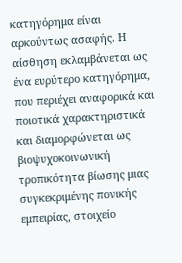κατηγόρημα είναι αρκούντως ασαφής. Η αίσθηση εκλαμβάνεται ως ένα ευρύτερο κατηγόρημα, που περιέχει αναφορικά και ποιοτικά χαρακτηριστικά και διαμορφώνεται ως βιοψυχοκοινωνική τροπικότητα βίωσης μιας συγκεκριμένης πονικής εμπειρίας, στοιχείο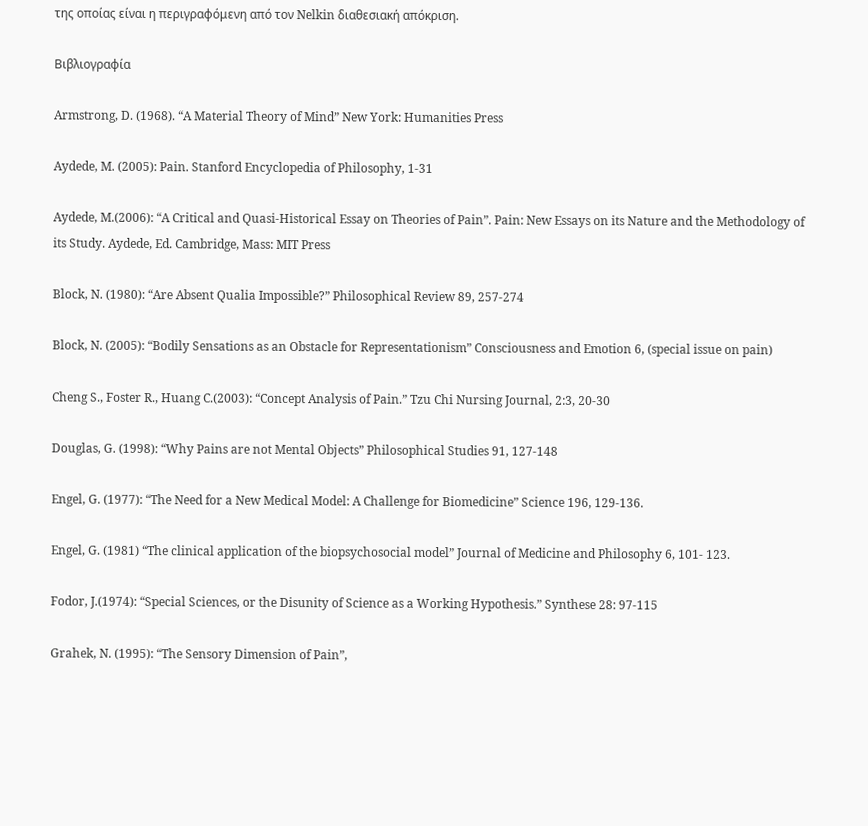της οποίας είναι η περιγραφόμενη από τον Nelkin διαθεσιακή απόκριση.

Βιβλιογραφία

Armstrong, D. (1968). “A Material Theory of Mind” New York: Humanities Press

Aydede, M. (2005): Pain. Stanford Encyclopedia of Philosophy, 1-31

Aydede, M.(2006): “A Critical and Quasi-Historical Essay on Theories of Pain”. Pain: New Essays on its Nature and the Methodology of its Study. Aydede, Ed. Cambridge, Mass: MIT Press

Block, N. (1980): “Are Absent Qualia Impossible?” Philosophical Review 89, 257-274

Block, N. (2005): “Bodily Sensations as an Obstacle for Representationism” Consciousness and Emotion 6, (special issue on pain)

Cheng S., Foster R., Huang C.(2003): “Concept Analysis of Pain.” Tzu Chi Nursing Journal, 2:3, 20-30

Douglas, G. (1998): “Why Pains are not Mental Objects” Philosophical Studies 91, 127-148

Engel, G. (1977): “The Need for a New Medical Model: A Challenge for Biomedicine” Science 196, 129-136.

Engel, G. (1981) “The clinical application of the biopsychosocial model” Journal of Medicine and Philosophy 6, 101- 123.

Fodor, J.(1974): “Special Sciences, or the Disunity of Science as a Working Hypothesis.” Synthese 28: 97-115

Grahek, N. (1995): “The Sensory Dimension of Pain”,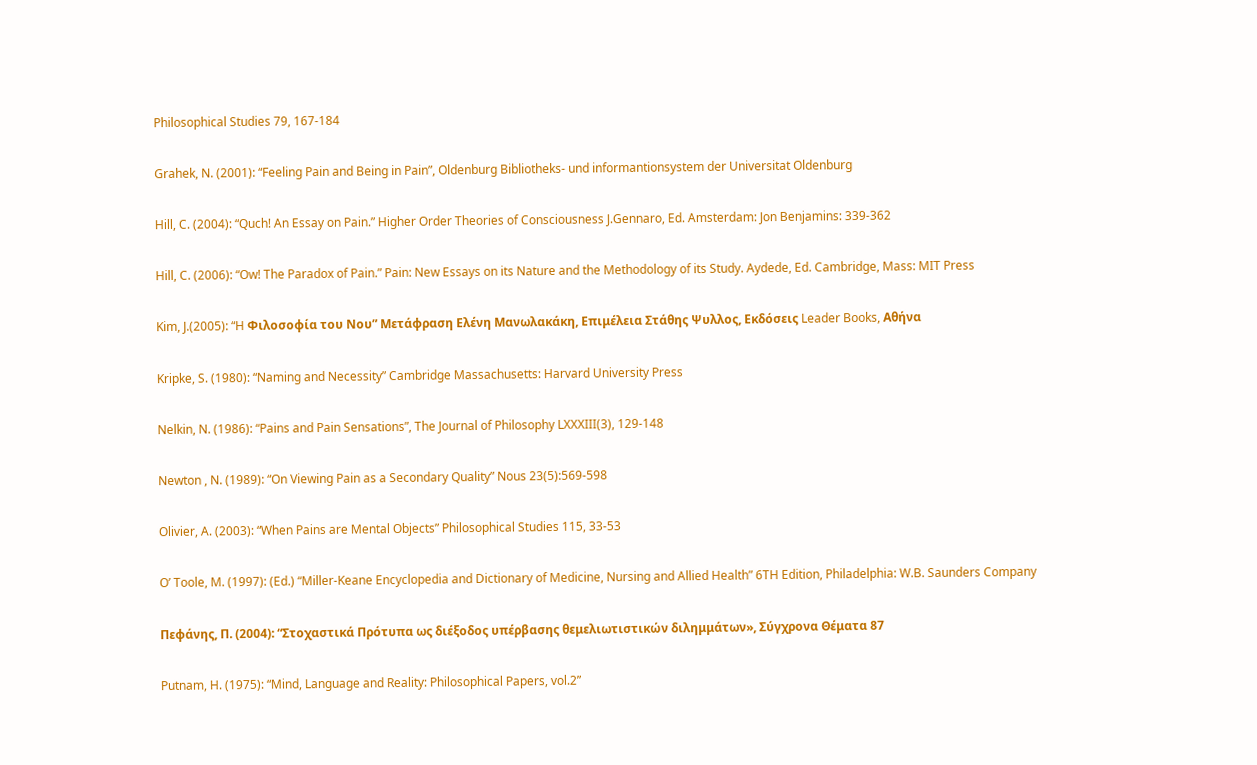Philosophical Studies 79, 167-184

Grahek, N. (2001): “Feeling Pain and Being in Pain”, Oldenburg Bibliotheks- und informantionsystem der Universitat Oldenburg

Hill, C. (2004): “Quch! An Essay on Pain.” Higher Order Theories of Consciousness J.Gennaro, Ed. Amsterdam: Jon Benjamins: 339-362

Hill, C. (2006): “Ow! The Paradox of Pain.” Pain: New Essays on its Nature and the Methodology of its Study. Aydede, Ed. Cambridge, Mass: MIT Press

Kim, J.(2005): “H Φιλοσοφία του Νου” Μετάφραση Ελένη Μανωλακάκη, Επιμέλεια Στάθης Ψυλλος, Εκδόσεις Leader Books, Αθήνα

Kripke, S. (1980): “Naming and Necessity” Cambridge Massachusetts: Harvard University Press

Nelkin, N. (1986): “Pains and Pain Sensations”, The Journal of Philosophy LXXXIII(3), 129-148

Newton , N. (1989): “On Viewing Pain as a Secondary Quality” Nous 23(5):569-598

Olivier, A. (2003): “When Pains are Mental Objects” Philosophical Studies 115, 33-53

O’ Toole, M. (1997): (Ed.) “Miller-Keane Encyclopedia and Dictionary of Medicine, Nursing and Allied Health” 6TH Edition, Philadelphia: W.B. Saunders Company

Πεφάνης, Π. (2004): “Στοχαστικά Πρότυπα ως διέξοδος υπέρβασης θεμελιωτιστικών διλημμάτων», Σύγχρονα Θέματα 87

Putnam, H. (1975): “Mind, Language and Reality: Philosophical Papers, vol.2”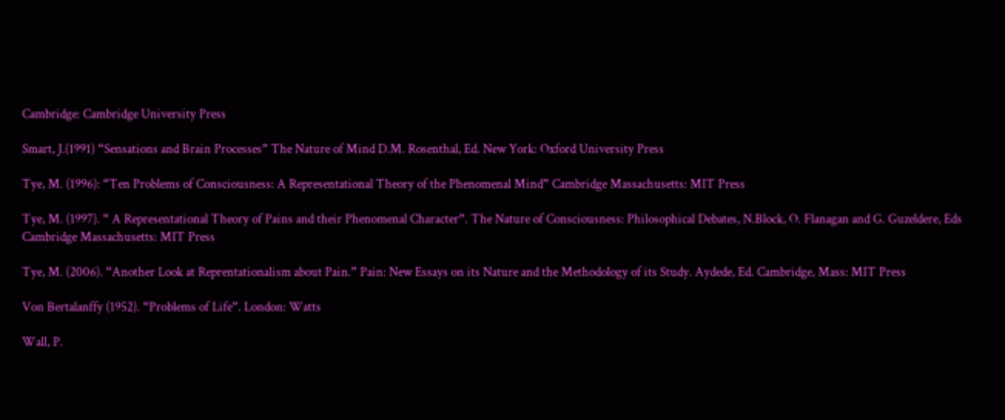Cambridge: Cambridge University Press

Smart, J.(1991) “Sensations and Brain Processes” The Nature of Mind D.M. Rosenthal, Ed. New York: Oxford University Press

Tye, M. (1996): “Ten Problems of Consciousness: A Representational Theory of the Phenomenal Mind” Cambridge Massachusetts: MIT Press

Tye, M. (1997). “ A Representational Theory of Pains and their Phenomenal Character”. The Nature of Consciousness: Philosophical Debates, N.Block, O. Flanagan and G. Guzeldere, Eds Cambridge Massachusetts: MIT Press

Tye, M. (2006). “Another Look at Reprentationalism about Pain.” Pain: New Essays on its Nature and the Methodology of its Study. Aydede, Ed. Cambridge, Mass: MIT Press

Von Bertalanffy (1952). “Problems of Life”. London: Watts

Wall, P.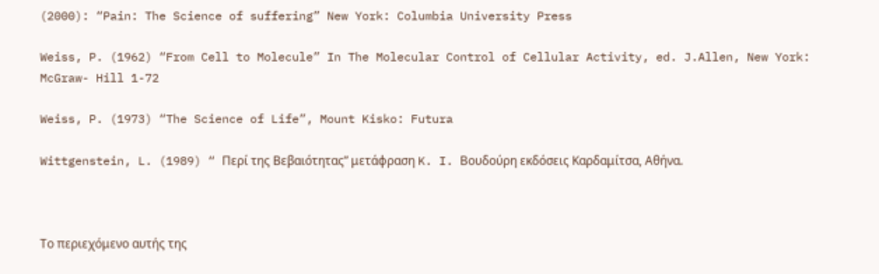(2000): “Pain: The Science of suffering” New York: Columbia University Press

Weiss, P. (1962) “From Cell to Molecule” In The Molecular Control of Cellular Activity, ed. J.Allen, New York: McGraw- Hill 1-72

Weiss, P. (1973) “The Science of Life”, Mount Kisko: Futura

Wittgenstein, L. (1989) “ Περί της Βεβαιότητας” μετάφραση K. I. Βουδούρη εκδόσεις Καρδαμίτσα, Αθήνα.



Το περιεχόμενο αυτής της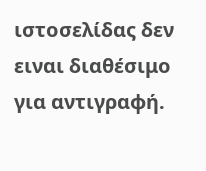ιστοσελίδας δεν ειναι διαθέσιμο για αντιγραφή.